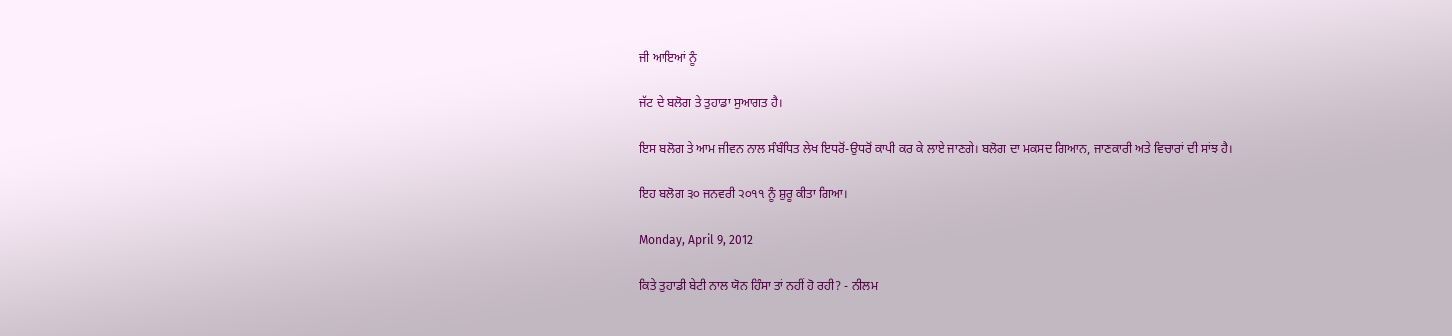ਜੀ ਆਇਆਂ ਨੂੰ

ਜੱਟ ਦੇ ਬਲੋਗ ਤੇ ਤੁਹਾਡਾ ਸੁਆਗਤ ਹੈ।

ਇਸ ਬਲੋਗ ਤੇ ਆਮ ਜੀਵਨ ਨਾਲ ਸੰਬੰਧਿਤ ਲੇਖ ਇਧਰੋਂ-ਉਧਰੋਂ ਕਾਪੀ ਕਰ ਕੇ ਲਾਏ ਜਾਣਗੇ। ਬਲੋਗ ਦਾ ਮਕਸਦ ਗਿਆਨ, ਜਾਣਕਾਰੀ ਅਤੇ ਵਿਚਾਰਾਂ ਦੀ ਸਾਂਝ ਹੈ।

ਇਹ ਬਲੋਗ ੩੦ ਜਨਵਰੀ ੨੦੧੧ ਨੂੰ ਸ਼ੁਰੂ ਕੀਤਾ ਗਿਆ।

Monday, April 9, 2012

ਕਿਤੇ ਤੁਹਾਡੀ ਬੇਟੀ ਨਾਲ ਯੋਨ ਹਿੰਸਾ ਤਾਂ ਨਹੀਂ ਹੋ ਰਹੀ? - ਨੀਲਮ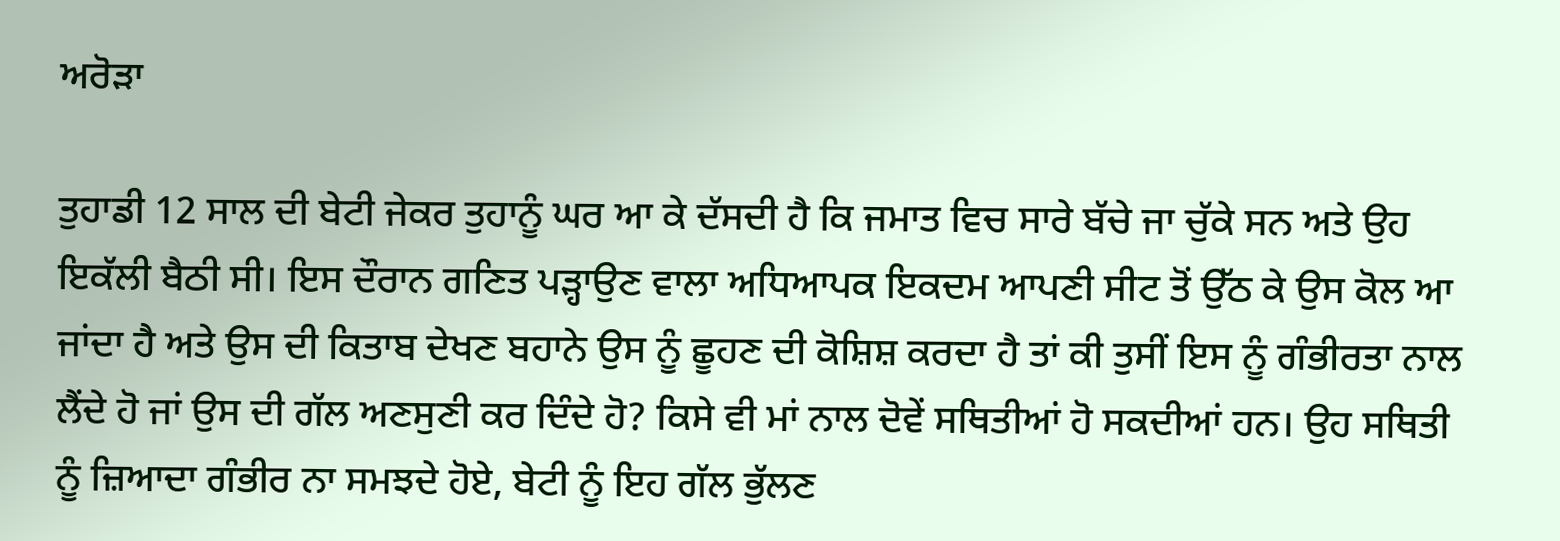ਅਰੋੜਾ

ਤੁਹਾਡੀ 12 ਸਾਲ ਦੀ ਬੇਟੀ ਜੇਕਰ ਤੁਹਾਨੂੰ ਘਰ ਆ ਕੇ ਦੱਸਦੀ ਹੈ ਕਿ ਜਮਾਤ ਵਿਚ ਸਾਰੇ ਬੱਚੇ ਜਾ ਚੁੱਕੇ ਸਨ ਅਤੇ ਉਹ ਇਕੱਲੀ ਬੈਠੀ ਸੀ। ਇਸ ਦੌਰਾਨ ਗਣਿਤ ਪੜ੍ਹਾਉਣ ਵਾਲਾ ਅਧਿਆਪਕ ਇਕਦਮ ਆਪਣੀ ਸੀਟ ਤੋਂ ਉੱਠ ਕੇ ਉਸ ਕੋਲ ਆ ਜਾਂਦਾ ਹੈ ਅਤੇ ਉਸ ਦੀ ਕਿਤਾਬ ਦੇਖਣ ਬਹਾਨੇ ਉਸ ਨੂੰ ਛੂਹਣ ਦੀ ਕੋਸ਼ਿਸ਼ ਕਰਦਾ ਹੈ ਤਾਂ ਕੀ ਤੁਸੀਂ ਇਸ ਨੂੰ ਗੰਭੀਰਤਾ ਨਾਲ ਲੈਂਦੇ ਹੋ ਜਾਂ ਉਸ ਦੀ ਗੱਲ ਅਣਸੁਣੀ ਕਰ ਦਿੰਦੇ ਹੋ? ਕਿਸੇ ਵੀ ਮਾਂ ਨਾਲ ਦੋਵੇਂ ਸਥਿਤੀਆਂ ਹੋ ਸਕਦੀਆਂ ਹਨ। ਉਹ ਸਥਿਤੀ ਨੂੰ ਜ਼ਿਆਦਾ ਗੰਭੀਰ ਨਾ ਸਮਝਦੇ ਹੋਏ, ਬੇਟੀ ਨੂੰ ਇਹ ਗੱਲ ਭੁੱਲਣ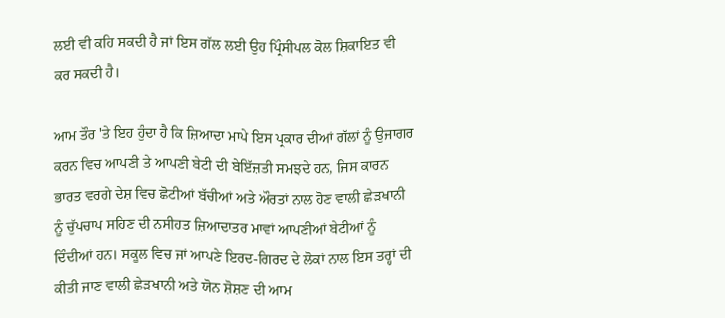ਲਈ ਵੀ ਕਹਿ ਸਕਦੀ ਹੈ ਜਾਂ ਇਸ ਗੱਲ ਲਈ ਉਹ ਪ੍ਰਿੰਸੀਪਲ ਕੋਲ ਸ਼ਿਕਾਇਤ ਵੀ ਕਰ ਸਕਦੀ ਹੈ।

ਆਮ ਤੌਰ 'ਤੇ ਇਹ ਹੁੰਦਾ ਹੈ ਕਿ ਜ਼ਿਆਦਾ ਮਾਪੇ ਇਸ ਪ੍ਰਕਾਰ ਦੀਆਂ ਗੱਲਾਂ ਨੂੰ ਉਜਾਗਰ ਕਰਨ ਵਿਚ ਆਪਣੀ ਤੇ ਆਪਣੀ ਬੇਟੀ ਦੀ ਬੇਇੱਜ਼ਤੀ ਸਮਝਦੇ ਹਨ, ਜਿਸ ਕਾਰਨ ਭਾਰਤ ਵਰਗੇ ਦੇਸ਼ ਵਿਚ ਛੋਟੀਆਂ ਬੱਚੀਆਂ ਅਤੇ ਔਰਤਾਂ ਨਾਲ ਹੋਣ ਵਾਲੀ ਛੇੜਖਾਨੀ ਨੂੰ ਚੁੱਪਚਾਪ ਸਹਿਣ ਦੀ ਨਸੀਹਤ ਜ਼ਿਆਦਾਤਰ ਮਾਵਾਂ ਆਪਣੀਆਂ ਬੇਟੀਆਂ ਨੂੰ ਦਿੰਦੀਆਂ ਹਨ। ਸਕੂਲ ਵਿਚ ਜਾਂ ਆਪਣੇ ਇਰਦ-ਗਿਰਦ ਦੇ ਲੋਕਾਂ ਨਾਲ ਇਸ ਤਰ੍ਹਾਂ ਦੀ ਕੀਤੀ ਜਾਣ ਵਾਲੀ ਛੇੜਖਾਨੀ ਅਤੇ ਯੋਨ ਸ਼ੋਸ਼ਣ ਦੀ ਆਮ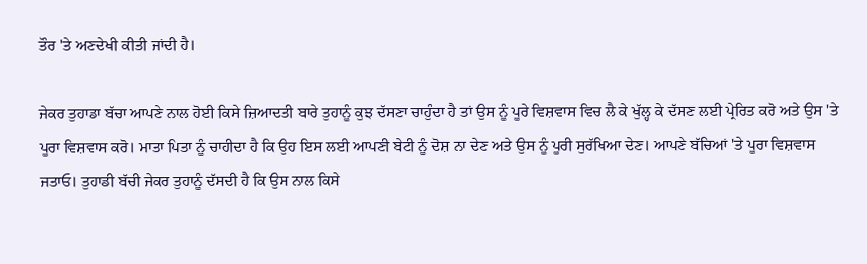ਤੌਰ 'ਤੇ ਅਣਦੇਖੀ ਕੀਤੀ ਜਾਂਦੀ ਹੈ।

ਜੇਕਰ ਤੁਹਾਡਾ ਬੱਚਾ ਆਪਣੇ ਨਾਲ ਹੋਈ ਕਿਸੇ ਜ਼ਿਆਦਤੀ ਬਾਰੇ ਤੁਹਾਨੂੰ ਕੁਝ ਦੱਸਣਾ ਚਾਹੁੰਦਾ ਹੈ ਤਾਂ ਉਸ ਨੂੰ ਪੂਰੇ ਵਿਸ਼ਵਾਸ ਵਿਚ ਲੈ ਕੇ ਖੁੱਲ੍ਹ ਕੇ ਦੱਸਣ ਲਈ ਪ੍ਰੇਰਿਤ ਕਰੋ ਅਤੇ ਉਸ 'ਤੇ ਪੂਰਾ ਵਿਸ਼ਵਾਸ ਕਰੋ। ਮਾਤਾ ਪਿਤਾ ਨੂੰ ਚਾਹੀਦਾ ਹੈ ਕਿ ਉਹ ਇਸ ਲਈ ਆਪਣੀ ਬੇਟੀ ਨੂੰ ਦੋਸ਼ ਨਾ ਦੇਣ ਅਤੇ ਉਸ ਨੂੰ ਪੂਰੀ ਸੁਰੱਖਿਆ ਦੇਣ। ਆਪਣੇ ਬੱਚਿਆਂ 'ਤੇ ਪੂਰਾ ਵਿਸ਼ਵਾਸ ਜਤਾਓ। ਤੁਹਾਡੀ ਬੱਚੀ ਜੇਕਰ ਤੁਹਾਨੂੰ ਦੱਸਦੀ ਹੈ ਕਿ ਉਸ ਨਾਲ ਕਿਸੇ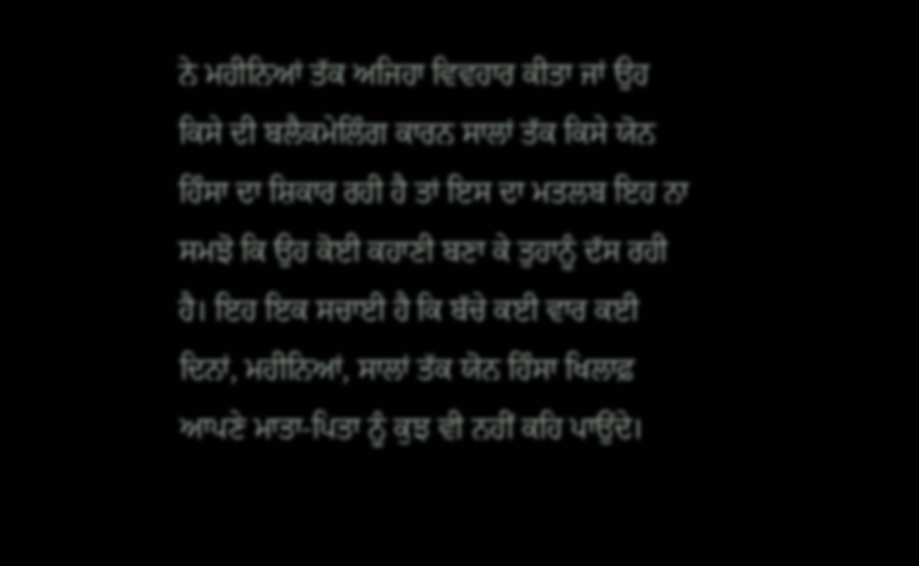ਨੇ ਮਹੀਨਿਆਂ ਤੱਕ ਅਜਿਹਾ ਵਿਵਹਾਰ ਕੀਤਾ ਜਾਂ ਉਹ ਕਿਸੇ ਦੀ ਬਲੈਕਮੇਲਿੰਗ ਕਾਰਨ ਸਾਲਾਂ ਤੱਕ ਕਿਸੇ ਯੋਨ ਹਿੰਸਾ ਦਾ ਸ਼ਿਕਾਰ ਰਹੀ ਹੈ ਤਾਂ ਇਸ ਦਾ ਮਤਲਬ ਇਹ ਨਾ ਸਮਝੋ ਕਿ ਉਹ ਕੋਈ ਕਹਾਣੀ ਬਣਾ ਕੇ ਤੁਹਾਨੂੰ ਦੱਸ ਰਹੀ ਹੈ। ਇਹ ਇਕ ਸਚਾਈ ਹੈ ਕਿ ਬੱਚੇ ਕਈ ਵਾਰ ਕਈ ਦਿਨਾਂ, ਮਹੀਨਿਆਂ, ਸਾਲਾਂ ਤੱਕ ਯੋਨ ਹਿੰਸਾ ਖਿਲਾਫ਼ ਆਪਣੇ ਮਾਤਾ-ਪਿਤਾ ਨੂੰ ਕੁਝ ਵੀ ਨਹੀਂ ਕਹਿ ਪਾਉਂਦੇ।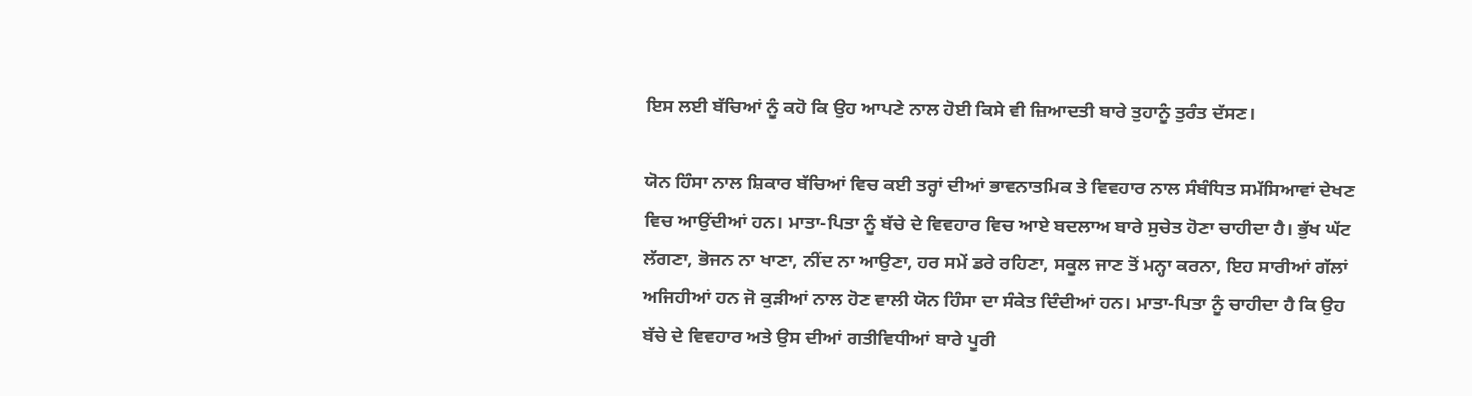ਇਸ ਲਈ ਬੱਚਿਆਂ ਨੂੰ ਕਹੋ ਕਿ ਉਹ ਆਪਣੇ ਨਾਲ ਹੋਈ ਕਿਸੇ ਵੀ ਜ਼ਿਆਦਤੀ ਬਾਰੇ ਤੁਹਾਨੂੰ ਤੁਰੰਤ ਦੱਸਣ।

ਯੋਨ ਹਿੰਸਾ ਨਾਲ ਸ਼ਿਕਾਰ ਬੱਚਿਆਂ ਵਿਚ ਕਈ ਤਰ੍ਹਾਂ ਦੀਆਂ ਭਾਵਨਾਤਮਿਕ ਤੇ ਵਿਵਹਾਰ ਨਾਲ ਸੰਬੰਧਿਤ ਸਮੱਸਿਆਵਾਂ ਦੇਖਣ ਵਿਚ ਆਉਂਦੀਆਂ ਹਨ। ਮਾਤਾ-ਪਿਤਾ ਨੂੰ ਬੱਚੇ ਦੇ ਵਿਵਹਾਰ ਵਿਚ ਆਏ ਬਦਲਾਅ ਬਾਰੇ ਸੁਚੇਤ ਹੋਣਾ ਚਾਹੀਦਾ ਹੈ। ਭੁੱਖ ਘੱਟ ਲੱਗਣਾ, ਭੋਜਨ ਨਾ ਖਾਣਾ, ਨੀਂਦ ਨਾ ਆਉਣਾ, ਹਰ ਸਮੇਂ ਡਰੇ ਰਹਿਣਾ, ਸਕੂਲ ਜਾਣ ਤੋਂ ਮਨ੍ਹਾ ਕਰਨਾ, ਇਹ ਸਾਰੀਆਂ ਗੱਲਾਂ ਅਜਿਹੀਆਂ ਹਨ ਜੋ ਕੁੜੀਆਂ ਨਾਲ ਹੋਣ ਵਾਲੀ ਯੋਨ ਹਿੰਸਾ ਦਾ ਸੰਕੇਤ ਦਿੰਦੀਆਂ ਹਨ। ਮਾਤਾ-ਪਿਤਾ ਨੂੰ ਚਾਹੀਦਾ ਹੈ ਕਿ ਉਹ ਬੱਚੇ ਦੇ ਵਿਵਹਾਰ ਅਤੇ ਉਸ ਦੀਆਂ ਗਤੀਵਿਧੀਆਂ ਬਾਰੇ ਪੂਰੀ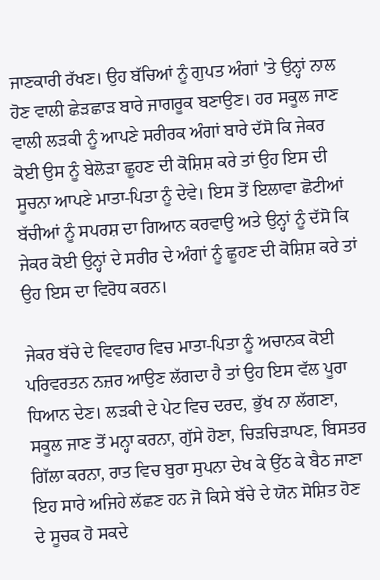ਜਾਣਕਾਰੀ ਰੱਖਣ। ਉਹ ਬੱਚਿਆਂ ਨੂੰ ਗੁਪਤ ਅੰਗਾਂ 'ਤੇ ਉਨ੍ਹਾਂ ਨਾਲ ਹੋਣ ਵਾਲੀ ਛੇੜਛਾੜ ਬਾਰੇ ਜਾਗਰੂਕ ਬਣਾਉਣ। ਹਰ ਸਕੂਲ ਜਾਣ ਵਾਲੀ ਲੜਕੀ ਨੂੰ ਆਪਣੇ ਸਰੀਰਕ ਅੰਗਾਂ ਬਾਰੇ ਦੱਸੋ ਕਿ ਜੇਕਰ ਕੋਈ ਉਸ ਨੂੰ ਬੇਲੋੜਾ ਛੂਹਣ ਦੀ ਕੋਸ਼ਿਸ਼ ਕਰੇ ਤਾਂ ਉਹ ਇਸ ਦੀ ਸੂਚਨਾ ਆਪਣੇ ਮਾਤਾ-ਪਿਤਾ ਨੂੰ ਦੇਵੇ। ਇਸ ਤੋਂ ਇਲਾਵਾ ਛੋਟੀਆਂ ਬੱਚੀਆਂ ਨੂੰ ਸਪਰਸ਼ ਦਾ ਗਿਆਨ ਕਰਵਾਉ ਅਤੇ ਉਨ੍ਹਾਂ ਨੂੰ ਦੱਸੋ ਕਿ ਜੇਕਰ ਕੋਈ ਉਨ੍ਹਾਂ ਦੇ ਸਰੀਰ ਦੇ ਅੰਗਾਂ ਨੂੰ ਛੂਹਣ ਦੀ ਕੋਸ਼ਿਸ਼ ਕਰੇ ਤਾਂ ਉਹ ਇਸ ਦਾ ਵਿਰੋਧ ਕਰਨ।

ਜੇਕਰ ਬੱਚੇ ਦੇ ਵਿਵਹਾਰ ਵਿਚ ਮਾਤਾ-ਪਿਤਾ ਨੂੰ ਅਚਾਨਕ ਕੋਈ ਪਰਿਵਰਤਨ ਨਜ਼ਰ ਆਉਣ ਲੱਗਦਾ ਹੈ ਤਾਂ ਉਹ ਇਸ ਵੱਲ ਪੂਰਾ ਧਿਆਨ ਦੇਣ। ਲੜਕੀ ਦੇ ਪੇਟ ਵਿਚ ਦਰਦ, ਭੁੱਖ ਨਾ ਲੱਗਣਾ, ਸਕੂਲ ਜਾਣ ਤੋਂ ਮਨ੍ਹਾ ਕਰਨਾ, ਗੁੱਸੇ ਹੋਣਾ, ਚਿੜਚਿੜਾਪਣ, ਬਿਸਤਰ ਗਿੱਲਾ ਕਰਨਾ, ਰਾਤ ਵਿਚ ਬੁਰਾ ਸੁਪਨਾ ਦੇਖ ਕੇ ਉੱਠ ਕੇ ਬੈਠ ਜਾਣਾ ਇਹ ਸਾਰੇ ਅਜਿਹੇ ਲੱਛਣ ਹਨ ਜੋ ਕਿਸੇ ਬੱਚੇ ਦੇ ਯੋਨ ਸੋਸ਼ਿਤ ਹੋਣ ਦੇ ਸੂਚਕ ਹੋ ਸਕਦੇ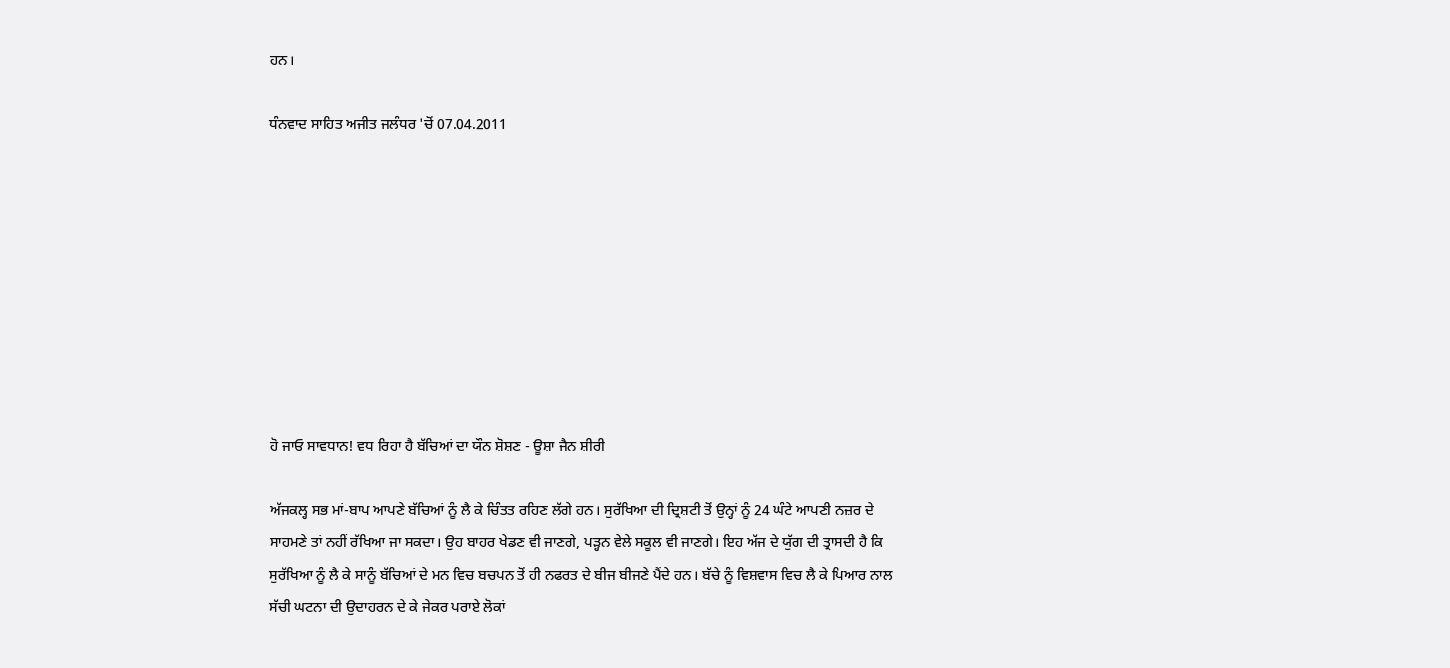ਹਨ।

ਧੰਨਵਾਦ ਸਾਹਿਤ ਅਜੀਤ ਜਲੰਧਰ 'ਚੋਂ 07.04.2011









ਹੋ ਜਾਓ ਸਾਵਧਾਨ! ਵਧ ਰਿਹਾ ਹੈ ਬੱਚਿਆਂ ਦਾ ਯੌਨ ਸ਼ੋਸ਼ਣ - ਊਸ਼ਾ ਜੈਨ ਸ਼ੀਰੀ

ਅੱਜਕਲ੍ਹ ਸਭ ਮਾਂ-ਬਾਪ ਆਪਣੇ ਬੱਚਿਆਂ ਨੂੰ ਲੈ ਕੇ ਚਿੰਤਤ ਰਹਿਣ ਲੱਗੇ ਹਨ। ਸੁਰੱਖਿਆ ਦੀ ਦ੍ਰਿਸ਼ਟੀ ਤੋਂ ਉਨ੍ਹਾਂ ਨੂੰ 24 ਘੰਟੇ ਆਪਣੀ ਨਜ਼ਰ ਦੇ ਸਾਹਮਣੇ ਤਾਂ ਨਹੀਂ ਰੱਖਿਆ ਜਾ ਸਕਦਾ। ਉਹ ਬਾਹਰ ਖੇਡਣ ਵੀ ਜਾਣਗੇ, ਪੜ੍ਹਨ ਵੇਲੇ ਸਕੂਲ ਵੀ ਜਾਣਗੇ। ਇਹ ਅੱਜ ਦੇ ਯੁੱਗ ਦੀ ਤ੍ਰਾਸਦੀ ਹੈ ਕਿ ਸੁਰੱਖਿਆ ਨੂੰ ਲੈ ਕੇ ਸਾਨੂੰ ਬੱਚਿਆਂ ਦੇ ਮਨ ਵਿਚ ਬਚਪਨ ਤੋਂ ਹੀ ਨਫਰਤ ਦੇ ਬੀਜ ਬੀਜਣੇ ਪੈਂਦੇ ਹਨ। ਬੱਚੇ ਨੂੰ ਵਿਸ਼ਵਾਸ ਵਿਚ ਲੈ ਕੇ ਪਿਆਰ ਨਾਲ ਸੱਚੀ ਘਟਨਾ ਦੀ ਉਦਾਹਰਨ ਦੇ ਕੇ ਜੇਕਰ ਪਰਾਏ ਲੋਕਾਂ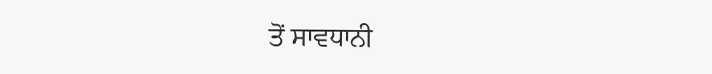ਤੋਂ ਸਾਵਧਾਨੀ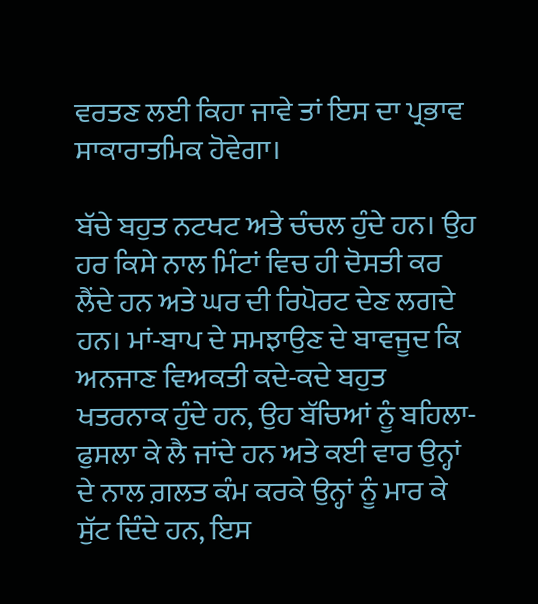ਵਰਤਣ ਲਈ ਕਿਹਾ ਜਾਵੇ ਤਾਂ ਇਸ ਦਾ ਪ੍ਰਭਾਵ ਸਾਕਾਰਾਤਮਿਕ ਹੋਵੇਗਾ।

ਬੱਚੇ ਬਹੁਤ ਨਟਖਟ ਅਤੇ ਚੰਚਲ ਹੁੰਦੇ ਹਨ। ਉਹ ਹਰ ਕਿਸੇ ਨਾਲ ਮਿੰਟਾਂ ਵਿਚ ਹੀ ਦੋਸਤੀ ਕਰ ਲੈਂਦੇ ਹਨ ਅਤੇ ਘਰ ਦੀ ਰਿਪੋਰਟ ਦੇਣ ਲਗਦੇ ਹਨ। ਮਾਂ-ਬਾਪ ਦੇ ਸਮਝਾਉਣ ਦੇ ਬਾਵਜੂਦ ਕਿ ਅਨਜਾਣ ਵਿਅਕਤੀ ਕਦੇ-ਕਦੇ ਬਹੁਤ ਖਤਰਨਾਕ ਹੁੰਦੇ ਹਨ, ਉਹ ਬੱਚਿਆਂ ਨੂੰ ਬਹਿਲਾ-ਫੁਸਲਾ ਕੇ ਲੈ ਜਾਂਦੇ ਹਨ ਅਤੇ ਕਈ ਵਾਰ ਉਨ੍ਹਾਂ ਦੇ ਨਾਲ ਗ਼ਲਤ ਕੰਮ ਕਰਕੇ ਉਨ੍ਹਾਂ ਨੂੰ ਮਾਰ ਕੇ ਸੁੱਟ ਦਿੰਦੇ ਹਨ, ਇਸ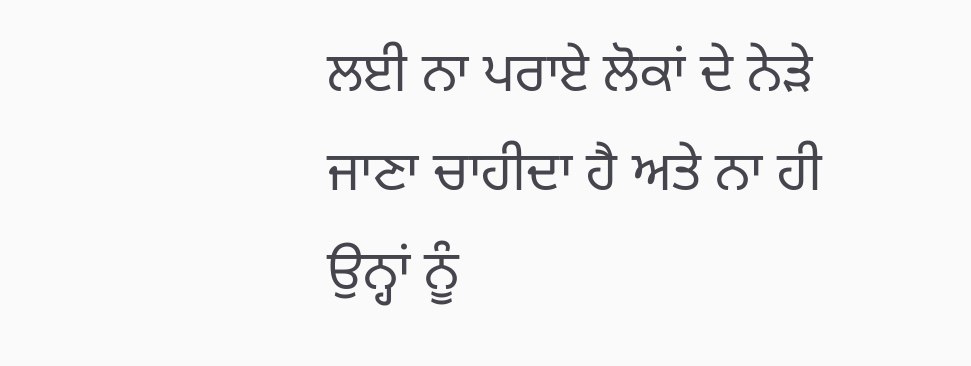ਲਈ ਨਾ ਪਰਾਏ ਲੋਕਾਂ ਦੇ ਨੇੜੇ ਜਾਣਾ ਚਾਹੀਦਾ ਹੈ ਅਤੇ ਨਾ ਹੀ ਉਨ੍ਹਾਂ ਨੂੰ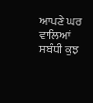ਆਪਣੇ ਘਰ ਵਾਲਿਆਂ ਸਬੰਧੀ ਕੁਝ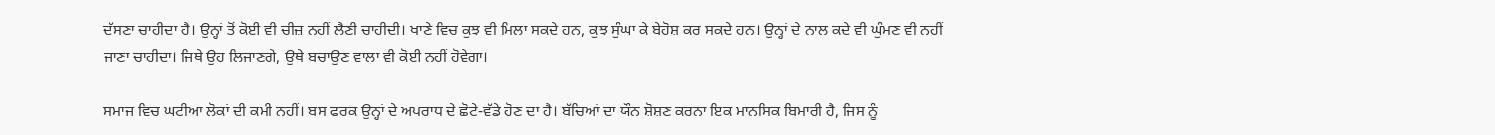ਦੱਸਣਾ ਚਾਹੀਦਾ ਹੈ। ਉਨ੍ਹਾਂ ਤੋਂ ਕੋਈ ਵੀ ਚੀਜ਼ ਨਹੀਂ ਲੈਣੀ ਚਾਹੀਦੀ। ਖਾਣੇ ਵਿਚ ਕੁਝ ਵੀ ਮਿਲਾ ਸਕਦੇ ਹਨ, ਕੁਝ ਸੁੰਘਾ ਕੇ ਬੇਹੋਸ਼ ਕਰ ਸਕਦੇ ਹਨ। ਉਨ੍ਹਾਂ ਦੇ ਨਾਲ ਕਦੇ ਵੀ ਘੁੰਮਣ ਵੀ ਨਹੀਂ ਜਾਣਾ ਚਾਹੀਦਾ। ਜਿਥੇ ਉਹ ਲਿਜਾਣਗੇ, ਉਥੇ ਬਚਾਉਣ ਵਾਲਾ ਵੀ ਕੋਈ ਨਹੀਂ ਹੋਵੇਗਾ।

ਸਮਾਜ ਵਿਚ ਘਟੀਆ ਲੋਕਾਂ ਦੀ ਕਮੀ ਨਹੀਂ। ਬਸ ਫਰਕ ਉਨ੍ਹਾਂ ਦੇ ਅਪਰਾਧ ਦੇ ਛੋਟੇ-ਵੱਡੇ ਹੋਣ ਦਾ ਹੈ। ਬੱਚਿਆਂ ਦਾ ਯੌਨ ਸ਼ੋਸ਼ਣ ਕਰਨਾ ਇਕ ਮਾਨਸਿਕ ਬਿਮਾਰੀ ਹੈ, ਜਿਸ ਨੂੰ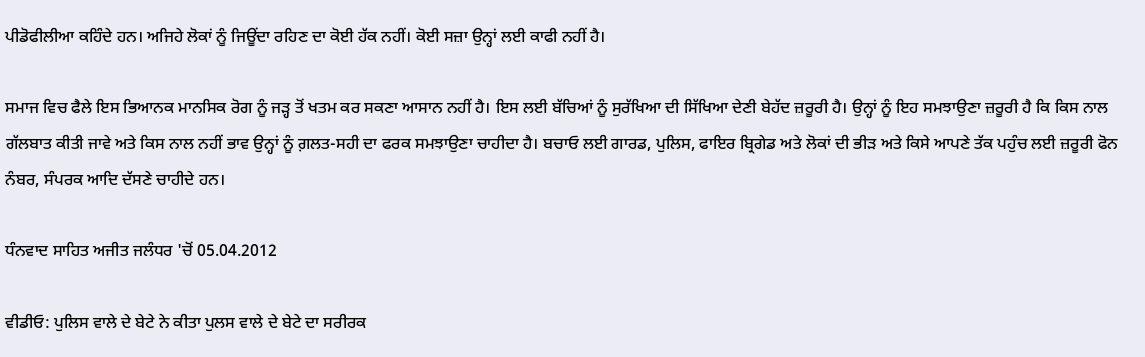ਪੀਡੋਫੀਲੀਆ ਕਹਿੰਦੇ ਹਨ। ਅਜਿਹੇ ਲੋਕਾਂ ਨੂੰ ਜਿਊਂਦਾ ਰਹਿਣ ਦਾ ਕੋਈ ਹੱਕ ਨਹੀਂ। ਕੋਈ ਸਜ਼ਾ ਉਨ੍ਹਾਂ ਲਈ ਕਾਫੀ ਨਹੀਂ ਹੈ।

ਸਮਾਜ ਵਿਚ ਫੈਲੇ ਇਸ ਭਿਆਨਕ ਮਾਨਸਿਕ ਰੋਗ ਨੂੰ ਜੜ੍ਹ ਤੋਂ ਖਤਮ ਕਰ ਸਕਣਾ ਆਸਾਨ ਨਹੀਂ ਹੈ। ਇਸ ਲਈ ਬੱਚਿਆਂ ਨੂੰ ਸੁਰੱਖਿਆ ਦੀ ਸਿੱਖਿਆ ਦੇਣੀ ਬੇਹੱਦ ਜ਼ਰੂਰੀ ਹੈ। ਉਨ੍ਹਾਂ ਨੂੰ ਇਹ ਸਮਝਾਉਣਾ ਜ਼ਰੂਰੀ ਹੈ ਕਿ ਕਿਸ ਨਾਲ ਗੱਲਬਾਤ ਕੀਤੀ ਜਾਵੇ ਅਤੇ ਕਿਸ ਨਾਲ ਨਹੀਂ ਭਾਵ ਉਨ੍ਹਾਂ ਨੂੰ ਗ਼ਲਤ-ਸਹੀ ਦਾ ਫਰਕ ਸਮਝਾਉਣਾ ਚਾਹੀਦਾ ਹੈ। ਬਚਾਓ ਲਈ ਗਾਰਡ, ਪੁਲਿਸ, ਫਾਇਰ ਬ੍ਰਿਗੇਡ ਅਤੇ ਲੋਕਾਂ ਦੀ ਭੀੜ ਅਤੇ ਕਿਸੇ ਆਪਣੇ ਤੱਕ ਪਹੁੰਚ ਲਈ ਜ਼ਰੂਰੀ ਫੋਨ ਨੰਬਰ, ਸੰਪਰਕ ਆਦਿ ਦੱਸਣੇ ਚਾਹੀਦੇ ਹਨ।

ਧੰਨਵਾਦ ਸਾਹਿਤ ਅਜੀਤ ਜਲੰਧਰ 'ਚੋਂ 05.04.2012

ਵੀਡੀਓ: ਪੁਲਿਸ ਵਾਲੇ ਦੇ ਬੇਟੇ ਨੇ ਕੀਤਾ ਪੁਲਸ ਵਾਲੇ ਦੇ ਬੇਟੇ ਦਾ ਸਰੀਰਕ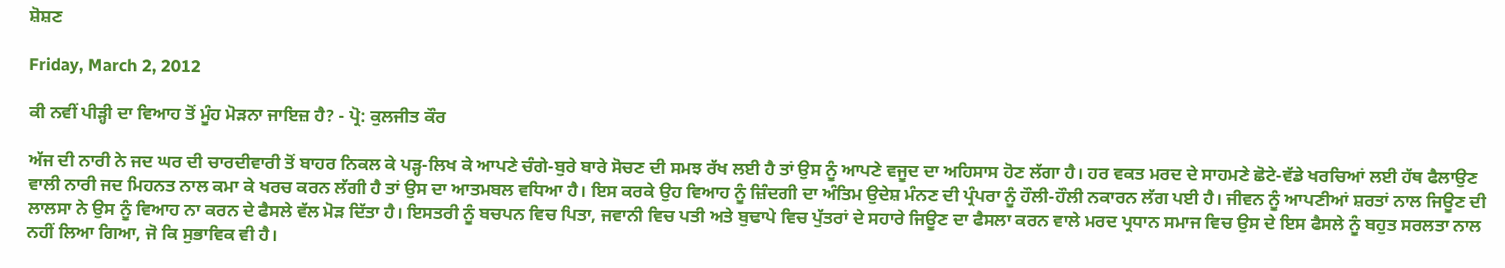ਸ਼ੋਸ਼ਣ

Friday, March 2, 2012

ਕੀ ਨਵੀਂ ਪੀੜ੍ਹੀ ਦਾ ਵਿਆਹ ਤੋਂ ਮੂੰਹ ਮੋੜਨਾ ਜਾਇਜ਼ ਹੈ? - ਪ੍ਰੋ: ਕੁਲਜੀਤ ਕੌਰ

ਅੱਜ ਦੀ ਨਾਰੀ ਨੇ ਜਦ ਘਰ ਦੀ ਚਾਰਦੀਵਾਰੀ ਤੋਂ ਬਾਹਰ ਨਿਕਲ ਕੇ ਪੜ੍ਹ-ਲਿਖ ਕੇ ਆਪਣੇ ਚੰਗੇ-ਬੁਰੇ ਬਾਰੇ ਸੋਚਣ ਦੀ ਸਮਝ ਰੱਖ ਲਈ ਹੈ ਤਾਂ ਉਸ ਨੂੰ ਆਪਣੇ ਵਜੂਦ ਦਾ ਅਹਿਸਾਸ ਹੋਣ ਲੱਗਾ ਹੈ। ਹਰ ਵਕਤ ਮਰਦ ਦੇ ਸਾਹਮਣੇ ਛੋਟੇ-ਵੱਡੇ ਖਰਚਿਆਂ ਲਈ ਹੱਥ ਫੈਲਾਉਣ ਵਾਲੀ ਨਾਰੀ ਜਦ ਮਿਹਨਤ ਨਾਲ ਕਮਾ ਕੇ ਖਰਚ ਕਰਨ ਲੱਗੀ ਹੈ ਤਾਂ ਉਸ ਦਾ ਆਤਮਬਲ ਵਧਿਆ ਹੈ। ਇਸ ਕਰਕੇ ਉਹ ਵਿਆਹ ਨੂੰ ਜ਼ਿੰਦਗੀ ਦਾ ਅੰਤਿਮ ਉਦੇਸ਼ ਮੰਨਣ ਦੀ ਪ੍ਰੰਪਰਾ ਨੂੰ ਹੌਲੀ-ਹੌਲੀ ਨਕਾਰਨ ਲੱਗ ਪਈ ਹੈ। ਜੀਵਨ ਨੂੰ ਆਪਣੀਆਂ ਸ਼ਰਤਾਂ ਨਾਲ ਜਿਊਣ ਦੀ ਲਾਲਸਾ ਨੇ ਉਸ ਨੂੰ ਵਿਆਹ ਨਾ ਕਰਨ ਦੇ ਫੈਸਲੇ ਵੱਲ ਮੋੜ ਦਿੱਤਾ ਹੈ। ਇਸਤਰੀ ਨੂੰ ਬਚਪਨ ਵਿਚ ਪਿਤਾ, ਜਵਾਨੀ ਵਿਚ ਪਤੀ ਅਤੇ ਬੁਢਾਪੇ ਵਿਚ ਪੁੱਤਰਾਂ ਦੇ ਸਹਾਰੇ ਜਿਊਣ ਦਾ ਫੈਸਲਾ ਕਰਨ ਵਾਲੇ ਮਰਦ ਪ੍ਰਧਾਨ ਸਮਾਜ ਵਿਚ ਉਸ ਦੇ ਇਸ ਫੈਸਲੇ ਨੂੰ ਬਹੁਤ ਸਰਲਤਾ ਨਾਲ ਨਹੀਂ ਲਿਆ ਗਿਆ, ਜੋ ਕਿ ਸੁਭਾਵਿਕ ਵੀ ਹੈ।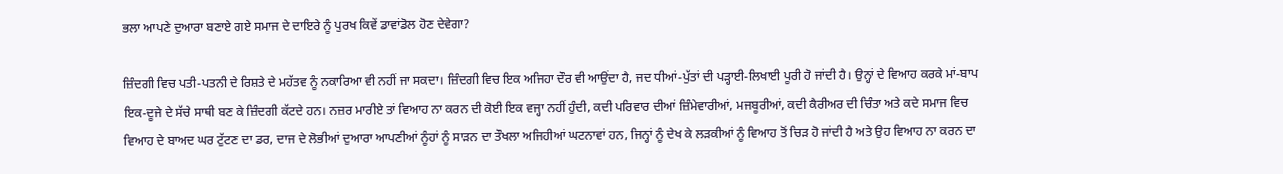ਭਲਾ ਆਪਣੇ ਦੁਆਰਾ ਬਣਾਏ ਗਏ ਸਮਾਜ ਦੇ ਦਾਇਰੇ ਨੂੰ ਪੁਰਖ ਕਿਵੇਂ ਡਾਵਾਂਡੋਲ ਹੋਣ ਦੇਵੇਗਾ?

ਜ਼ਿੰਦਗੀ ਵਿਚ ਪਤੀ-ਪਤਨੀ ਦੇ ਰਿਸ਼ਤੇ ਦੇ ਮਹੱਤਵ ਨੂੰ ਨਕਾਰਿਆ ਵੀ ਨਹੀਂ ਜਾ ਸਕਦਾ। ਜ਼ਿੰਦਗੀ ਵਿਚ ਇਕ ਅਜਿਹਾ ਦੌਰ ਵੀ ਆਉਂਦਾ ਹੈ, ਜਦ ਧੀਆਂ-ਪੁੱਤਾਂ ਦੀ ਪੜ੍ਹਾਈ-ਲਿਖਾਈ ਪੂਰੀ ਹੋ ਜਾਂਦੀ ਹੈ। ਉਨ੍ਹਾਂ ਦੇ ਵਿਆਹ ਕਰਕੇ ਮਾਂ-ਬਾਪ ਇਕ-ਦੂਜੇ ਦੇ ਸੱਚੇ ਸਾਥੀ ਬਣ ਕੇ ਜ਼ਿੰਦਗੀ ਕੱਟਦੇ ਹਨ। ਨਜ਼ਰ ਮਾਰੀਏ ਤਾਂ ਵਿਆਹ ਨਾ ਕਰਨ ਦੀ ਕੋਈ ਇਕ ਵਜ੍ਹਾ ਨਹੀਂ ਹੁੰਦੀ, ਕਦੀ ਪਰਿਵਾਰ ਦੀਆਂ ਜ਼ਿੰਮੇਵਾਰੀਆਂ, ਮਜਬੂਰੀਆਂ, ਕਦੀ ਕੈਰੀਅਰ ਦੀ ਚਿੰਤਾ ਅਤੇ ਕਦੇ ਸਮਾਜ ਵਿਚ ਵਿਆਹ ਦੇ ਬਾਅਦ ਘਰ ਟੁੱਟਣ ਦਾ ਡਰ, ਦਾਜ ਦੇ ਲੋਭੀਆਂ ਦੁਆਰਾ ਆਪਣੀਆਂ ਨੂੰਹਾਂ ਨੂੰ ਸਾੜਨ ਦਾ ਤੌਖਲਾ ਅਜਿਹੀਆਂ ਘਟਨਾਵਾਂ ਹਨ, ਜਿਨ੍ਹਾਂ ਨੂੰ ਦੇਖ ਕੇ ਲੜਕੀਆਂ ਨੂੰ ਵਿਆਹ ਤੋਂ ਚਿੜ ਹੋ ਜਾਂਦੀ ਹੈ ਅਤੇ ਉਹ ਵਿਆਹ ਨਾ ਕਰਨ ਦਾ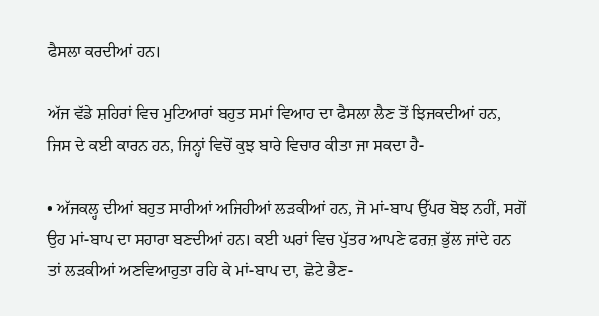ਫੈਸਲਾ ਕਰਦੀਆਂ ਹਨ।

ਅੱਜ ਵੱਡੇ ਸ਼ਹਿਰਾਂ ਵਿਚ ਮੁਟਿਆਰਾਂ ਬਹੁਤ ਸਮਾਂ ਵਿਆਹ ਦਾ ਫੈਸਲਾ ਲੈਣ ਤੋਂ ਝਿਜਕਦੀਆਂ ਹਨ, ਜਿਸ ਦੇ ਕਈ ਕਾਰਨ ਹਨ, ਜਿਨ੍ਹਾਂ ਵਿਚੋਂ ਕੁਝ ਬਾਰੇ ਵਿਚਾਰ ਕੀਤਾ ਜਾ ਸਕਦਾ ਹੈ-

• ਅੱਜਕਲ੍ਹ ਦੀਆਂ ਬਹੁਤ ਸਾਰੀਆਂ ਅਜਿਹੀਆਂ ਲੜਕੀਆਂ ਹਨ, ਜੋ ਮਾਂ-ਬਾਪ ਉੱਪਰ ਬੋਝ ਨਹੀਂ, ਸਗੋਂ ਉਹ ਮਾਂ-ਬਾਪ ਦਾ ਸਹਾਰਾ ਬਣਦੀਆਂ ਹਨ। ਕਈ ਘਰਾਂ ਵਿਚ ਪੁੱਤਰ ਆਪਣੇ ਫਰਜ਼ ਭੁੱਲ ਜਾਂਦੇ ਹਨ ਤਾਂ ਲੜਕੀਆਂ ਅਣਵਿਆਹੁਤਾ ਰਹਿ ਕੇ ਮਾਂ-ਬਾਪ ਦਾ, ਛੋਟੇ ਭੈਣ-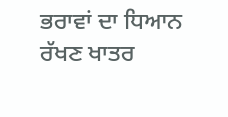ਭਰਾਵਾਂ ਦਾ ਧਿਆਨ ਰੱਖਣ ਖਾਤਰ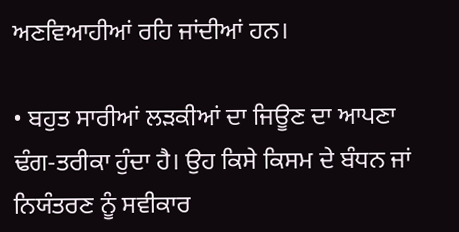ਅਣਵਿਆਹੀਆਂ ਰਹਿ ਜਾਂਦੀਆਂ ਹਨ।

• ਬਹੁਤ ਸਾਰੀਆਂ ਲੜਕੀਆਂ ਦਾ ਜਿਊਣ ਦਾ ਆਪਣਾ ਢੰਗ-ਤਰੀਕਾ ਹੁੰਦਾ ਹੈ। ਉਹ ਕਿਸੇ ਕਿਸਮ ਦੇ ਬੰਧਨ ਜਾਂ ਨਿਯੰਤਰਣ ਨੂੰ ਸਵੀਕਾਰ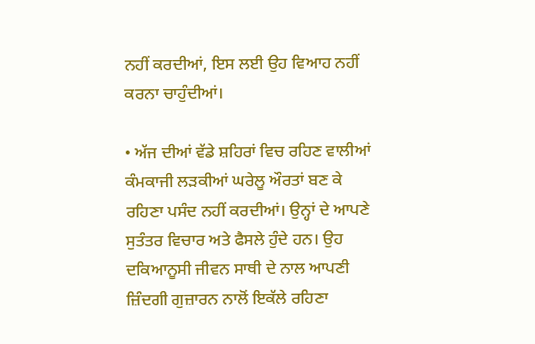ਨਹੀਂ ਕਰਦੀਆਂ, ਇਸ ਲਈ ਉਹ ਵਿਆਹ ਨਹੀਂ ਕਰਨਾ ਚਾਹੁੰਦੀਆਂ।

• ਅੱਜ ਦੀਆਂ ਵੱਡੇ ਸ਼ਹਿਰਾਂ ਵਿਚ ਰਹਿਣ ਵਾਲੀਆਂ ਕੰਮਕਾਜੀ ਲੜਕੀਆਂ ਘਰੇਲੂ ਔਰਤਾਂ ਬਣ ਕੇ ਰਹਿਣਾ ਪਸੰਦ ਨਹੀਂ ਕਰਦੀਆਂ। ਉਨ੍ਹਾਂ ਦੇ ਆਪਣੇ ਸੁਤੰਤਰ ਵਿਚਾਰ ਅਤੇ ਫੈਸਲੇ ਹੁੰਦੇ ਹਨ। ਉਹ ਦਕਿਆਨੂਸੀ ਜੀਵਨ ਸਾਥੀ ਦੇ ਨਾਲ ਆਪਣੀ ਜ਼ਿੰਦਗੀ ਗੁਜ਼ਾਰਨ ਨਾਲੋਂ ਇਕੱਲੇ ਰਹਿਣਾ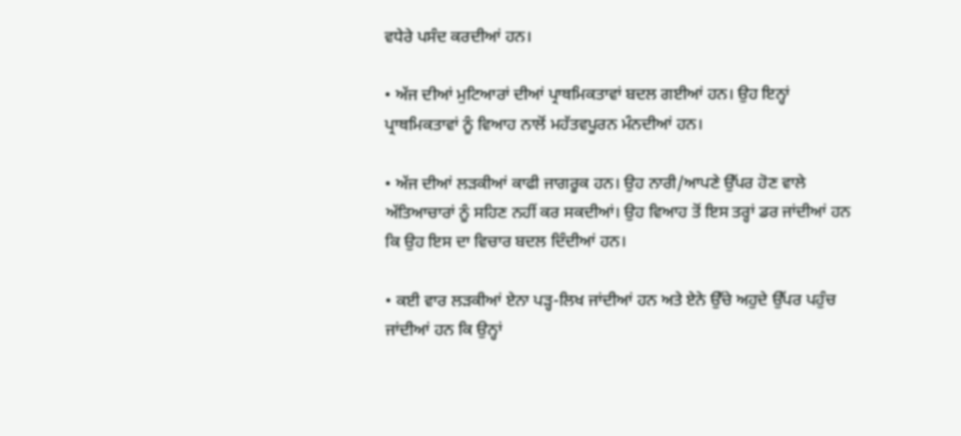ਵਧੇਰੇ ਪਸੰਦ ਕਰਦੀਆਂ ਹਨ।

• ਅੱਜ ਦੀਆਂ ਮੁਟਿਆਰਾਂ ਦੀਆਂ ਪ੍ਰਾਥਮਿਕਤਾਵਾਂ ਬਦਲ ਗਈਆਂ ਹਨ। ਉਹ ਇਨ੍ਹਾਂ ਪ੍ਰਾਥਮਿਕਤਾਵਾਂ ਨੂੰ ਵਿਆਹ ਨਾਲੋਂ ਮਹੱਤਵਪੂਰਨ ਮੰਨਦੀਆਂ ਹਨ।

• ਅੱਜ ਦੀਆਂ ਲੜਕੀਆਂ ਕਾਫੀ ਜਾਗਰੂਕ ਹਨ। ਉਹ ਨਾਰੀ/ਆਪਣੇ ਉੱਪਰ ਹੋਣ ਵਾਲੇ ਅੱਤਿਆਚਾਰਾਂ ਨੂੰ ਸਹਿਣ ਨਹੀਂ ਕਰ ਸਕਦੀਆਂ। ਉਹ ਵਿਆਹ ਤੋਂ ਇਸ ਤਰ੍ਹਾਂ ਡਰ ਜਾਂਦੀਆਂ ਹਨ ਕਿ ਉਹ ਇਸ ਦਾ ਵਿਚਾਰ ਬਦਲ ਦਿੰਦੀਆਂ ਹਨ।

• ਕਈ ਵਾਰ ਲੜਕੀਆਂ ਏਨਾ ਪੜ੍ਹ-ਲਿਖ ਜਾਂਦੀਆਂ ਹਨ ਅਤੇ ਏਨੇ ਉੱਚੇ ਅਹੁਦੇ ਉੱਪਰ ਪਹੁੰਚ ਜਾਂਦੀਆਂ ਹਨ ਕਿ ਉਨ੍ਹਾਂ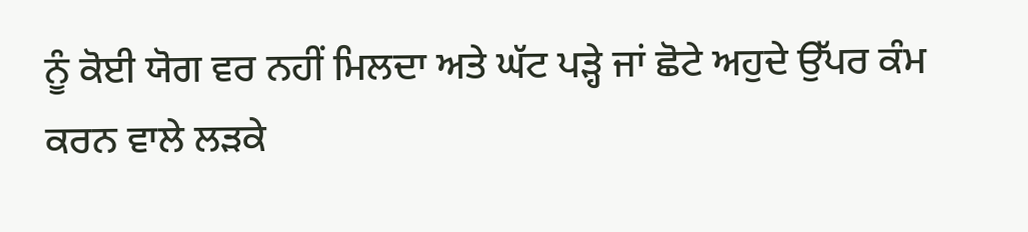ਨੂੰ ਕੋਈ ਯੋਗ ਵਰ ਨਹੀਂ ਮਿਲਦਾ ਅਤੇ ਘੱਟ ਪੜ੍ਹੇ ਜਾਂ ਛੋਟੇ ਅਹੁਦੇ ਉੱਪਰ ਕੰਮ ਕਰਨ ਵਾਲੇ ਲੜਕੇ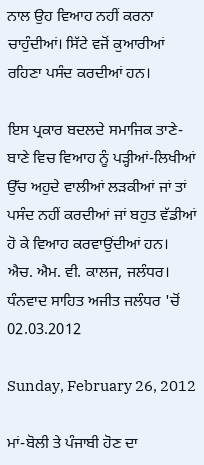ਨਾਲ ਉਹ ਵਿਆਹ ਨਹੀਂ ਕਰਨਾ ਚਾਹੁੰਦੀਆਂ। ਸਿੱਟੇ ਵਜੋਂ ਕੁਆਰੀਆਂ ਰਹਿਣਾ ਪਸੰਦ ਕਰਦੀਆਂ ਹਨ।

ਇਸ ਪ੍ਰਕਾਰ ਬਦਲਦੇ ਸਮਾਜਿਕ ਤਾਣੇ-ਬਾਣੇ ਵਿਚ ਵਿਆਹ ਨੂੰ ਪੜ੍ਹੀਆਂ-ਲਿਖੀਆਂ ਉੱਚ ਅਹੁਦੇ ਵਾਲੀਆਂ ਲੜਕੀਆਂ ਜਾਂ ਤਾਂ ਪਸੰਦ ਨਹੀਂ ਕਰਦੀਆਂ ਜਾਂ ਬਹੁਤ ਵੱਡੀਆਂ ਹੋ ਕੇ ਵਿਆਹ ਕਰਵਾਉਂਦੀਆਂ ਹਨ।
ਐਚ. ਐਮ. ਵੀ. ਕਾਲਜ, ਜਲੰਧਰ।
ਧੰਨਵਾਦ ਸਾਹਿਤ ਅਜੀਤ ਜਲੰਧਰ 'ਚੋਂ 02.03.2012

Sunday, February 26, 2012

ਮਾਂ-ਬੋਲੀ ਤੇ ਪੰਜਾਬੀ ਹੋਣ ਦਾ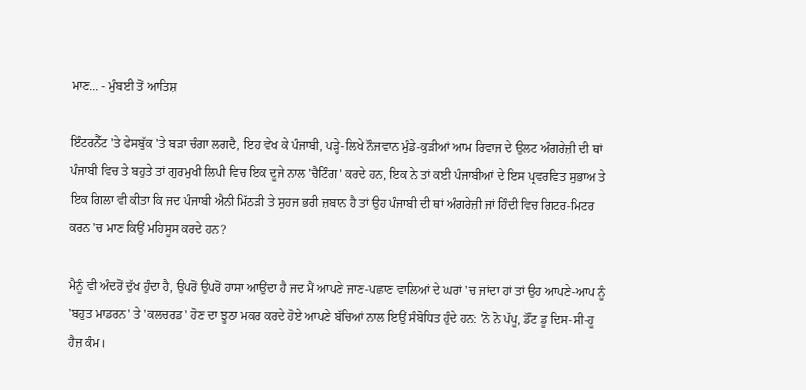ਮਾਣ... - ਮੁੰਬਈ ਤੋਂ ਆਤਿਸ਼

ਇੰਟਰਨੈੱਟ 'ਤੇ ਫੇਸਬੁੱਕ 'ਤੇ ਬੜਾ ਚੰਗਾ ਲਗਦੈ, ਇਹ ਵੇਖ ਕੇ ਪੰਜਾਬੀ, ਪੜ੍ਹੇ-ਲਿਖੇ ਨੌਜਵਾਨ ਮੁੰਡੇ-ਕੁੜੀਆਂ ਆਮ ਰਿਵਾਜ ਦੇ ਉਲਟ ਅੰਗਰੇਜ਼ੀ ਦੀ ਥਾਂ ਪੰਜਾਬੀ ਵਿਚ ਤੇ ਬਹੁਤੇ ਤਾਂ ਗੁਰਮੁਖੀ ਲਿਪੀ ਵਿਚ ਇਕ ਦੂਜੇ ਨਾਲ 'ਚੈਟਿੰਗ' ਕਰਦੇ ਹਨ, ਇਕ ਨੇ ਤਾਂ ਕਈ ਪੰਜਾਬੀਆਂ ਦੇ ਇਸ ਪ੍ਰਵਰਵਿਤ ਸੁਭਾਅ ਤੇ ਇਕ ਗਿਲਾ ਵੀ ਕੀਤਾ ਕਿ ਜਦ ਪੰਜਾਬੀ ਐਨੀ ਮਿੱਠੜੀ ਤੇ ਸੁਹਜ ਭਰੀ ਜ਼ਬਾਨ ਹੈ ਤਾਂ ਉਹ ਪੰਜਾਬੀ ਦੀ ਥਾਂ ਅੰਗਰੇਜ਼ੀ ਜਾਂ ਹਿੰਦੀ ਵਿਚ ਗਿਟਰ-ਮਿਟਰ ਕਰਨ 'ਚ ਮਾਣ ਕਿਉਂ ਮਹਿਸੂਸ ਕਰਦੇ ਹਨ?

ਮੈਨੂੰ ਵੀ ਅੰਦਰੋਂ ਦੁੱਖ ਹੁੰਦਾ ਹੈ, ਉਪਰੋਂ ਉਪਰੋਂ ਹਾਸਾ ਆਉਂਦਾ ਹੈ ਜਦ ਮੈਂ ਆਪਣੇ ਜਾਣ-ਪਛਾਣ ਵਾਲਿਆਂ ਦੇ ਘਰਾਂ 'ਚ ਜਾਂਦਾ ਹਾਂ ਤਾਂ ਉਹ ਆਪਣੇ-ਆਪ ਨੂੰ 'ਬਹੁਤ ਮਾਡਰਨ' ਤੇ 'ਕਲਚਰਡ' ਹੋਣ ਦਾ ਝੂਠਾ ਮਕਰ ਕਰਦੇ ਹੋਏ ਆਪਣੇ ਬੱਚਿਆਂ ਨਾਲ ਇਉਂ ਸੰਬੋਧਿਤ ਹੁੰਦੇ ਹਨ: 'ਨੋ ਨੋ ਪੱਪੂ, ਡੌਂਟ ਡੂ ਦਿਸ-ਸੀ-ਹੂ ਹੈਜ਼ ਕੰਮ।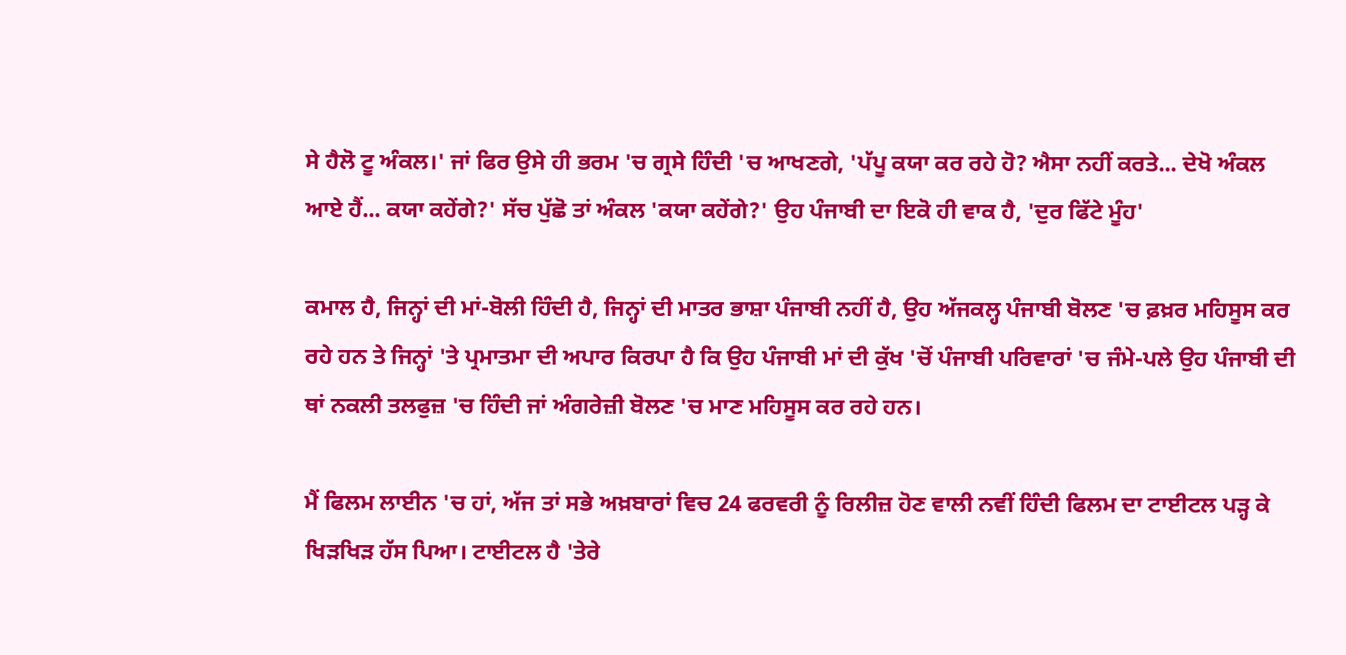ਸੇ ਹੈਲੋ ਟੂ ਅੰਕਲ।' ਜਾਂ ਫਿਰ ਉਸੇ ਹੀ ਭਰਮ 'ਚ ਗ੍ਰਸੇ ਹਿੰਦੀ 'ਚ ਆਖਣਗੇ, 'ਪੱਪੂ ਕਯਾ ਕਰ ਰਹੇ ਹੋ? ਐਸਾ ਨਹੀਂ ਕਰਤੇ... ਦੇਖੋ ਅੰਕਲ ਆਏ ਹੈਂ... ਕਯਾ ਕਹੇਂਗੇ?' ਸੱਚ ਪੁੱਛੋ ਤਾਂ ਅੰਕਲ 'ਕਯਾ ਕਹੇਂਗੇ?' ਉਹ ਪੰਜਾਬੀ ਦਾ ਇਕੋ ਹੀ ਵਾਕ ਹੈ, 'ਦੁਰ ਫਿੱਟੇ ਮੂੰਹ'

ਕਮਾਲ ਹੈ, ਜਿਨ੍ਹਾਂ ਦੀ ਮਾਂ-ਬੋਲੀ ਹਿੰਦੀ ਹੈ, ਜਿਨ੍ਹਾਂ ਦੀ ਮਾਤਰ ਭਾਸ਼ਾ ਪੰਜਾਬੀ ਨਹੀਂ ਹੈ, ਉਹ ਅੱਜਕਲ੍ਹ ਪੰਜਾਬੀ ਬੋਲਣ 'ਚ ਫ਼ਖ਼ਰ ਮਹਿਸੂਸ ਕਰ ਰਹੇ ਹਨ ਤੇ ਜਿਨ੍ਹਾਂ 'ਤੇ ਪ੍ਰਮਾਤਮਾ ਦੀ ਅਪਾਰ ਕਿਰਪਾ ਹੈ ਕਿ ਉਹ ਪੰਜਾਬੀ ਮਾਂ ਦੀ ਕੁੱਖ 'ਚੋਂ ਪੰਜਾਬੀ ਪਰਿਵਾਰਾਂ 'ਚ ਜੰਮੇ-ਪਲੇ ਉਹ ਪੰਜਾਬੀ ਦੀ ਥਾਂ ਨਕਲੀ ਤਲਫੁਜ਼ 'ਚ ਹਿੰਦੀ ਜਾਂ ਅੰਗਰੇਜ਼ੀ ਬੋਲਣ 'ਚ ਮਾਣ ਮਹਿਸੂਸ ਕਰ ਰਹੇ ਹਨ।

ਮੈਂ ਫਿਲਮ ਲਾਈਨ 'ਚ ਹਾਂ, ਅੱਜ ਤਾਂ ਸਭੇ ਅਖ਼ਬਾਰਾਂ ਵਿਚ 24 ਫਰਵਰੀ ਨੂੰ ਰਿਲੀਜ਼ ਹੋਣ ਵਾਲੀ ਨਵੀਂ ਹਿੰਦੀ ਫਿਲਮ ਦਾ ਟਾਈਟਲ ਪੜ੍ਹ ਕੇ ਖਿੜਖਿੜ ਹੱਸ ਪਿਆ। ਟਾਈਟਲ ਹੈ 'ਤੇਰੇ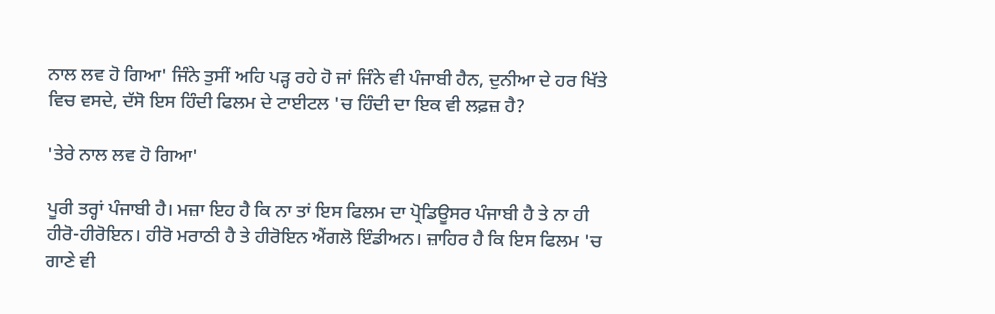ਨਾਲ ਲਵ ਹੋ ਗਿਆ' ਜਿੰਨੇ ਤੁਸੀਂ ਅਹਿ ਪੜ੍ਹ ਰਹੇ ਹੋ ਜਾਂ ਜਿੰਨੇ ਵੀ ਪੰਜਾਬੀ ਹੈਨ, ਦੁਨੀਆ ਦੇ ਹਰ ਖਿੱਤੇ ਵਿਚ ਵਸਦੇ, ਦੱਸੋ ਇਸ ਹਿੰਦੀ ਫਿਲਮ ਦੇ ਟਾਈਟਲ 'ਚ ਹਿੰਦੀ ਦਾ ਇਕ ਵੀ ਲਫ਼ਜ਼ ਹੈ?

'ਤੇਰੇ ਨਾਲ ਲਵ ਹੋ ਗਿਆ'

ਪੂਰੀ ਤਰ੍ਹਾਂ ਪੰਜਾਬੀ ਹੈ। ਮਜ਼ਾ ਇਹ ਹੈ ਕਿ ਨਾ ਤਾਂ ਇਸ ਫਿਲਮ ਦਾ ਪ੍ਰੋਡਿਊਸਰ ਪੰਜਾਬੀ ਹੈ ਤੇ ਨਾ ਹੀ ਹੀਰੋ-ਹੀਰੋਇਨ। ਹੀਰੋ ਮਰਾਠੀ ਹੈ ਤੇ ਹੀਰੋਇਨ ਐਂਗਲੋ ਇੰਡੀਅਨ। ਜ਼ਾਹਿਰ ਹੈ ਕਿ ਇਸ ਫਿਲਮ 'ਚ ਗਾਣੇ ਵੀ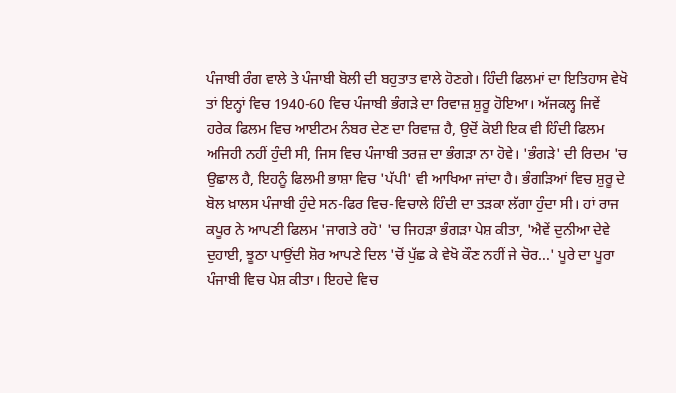ਪੰਜਾਬੀ ਰੰਗ ਵਾਲੇ ਤੇ ਪੰਜਾਬੀ ਬੋਲੀ ਦੀ ਬਹੁਤਾਤ ਵਾਲੇ ਹੋਣਗੇ। ਹਿੰਦੀ ਫਿਲਮਾਂ ਦਾ ਇਤਿਹਾਸ ਵੇਖੋ ਤਾਂ ਇਨ੍ਹਾਂ ਵਿਚ 1940-60 ਵਿਚ ਪੰਜਾਬੀ ਭੰਗੜੇ ਦਾ ਰਿਵਾਜ਼ ਸ਼ੁਰੂ ਹੋਇਆ। ਅੱਜਕਲ੍ਹ ਜਿਵੇਂ ਹਰੇਕ ਫਿਲਮ ਵਿਚ ਆਈਟਮ ਨੰਬਰ ਦੇਣ ਦਾ ਰਿਵਾਜ਼ ਹੈ, ਉਦੋਂ ਕੋਈ ਇਕ ਵੀ ਹਿੰਦੀ ਫਿਲਮ ਅਜਿਹੀ ਨਹੀਂ ਹੁੰਦੀ ਸੀ, ਜਿਸ ਵਿਚ ਪੰਜਾਬੀ ਤਰਜ਼ ਦਾ ਭੰਗੜਾ ਨਾ ਹੋਵੇ। 'ਭੰਗੜੇ' ਦੀ ਰਿਦਮ 'ਚ ਉਛਾਲ ਹੈ, ਇਹਨੂੰ ਫਿਲਮੀ ਭਾਸ਼ਾ ਵਿਚ 'ਪੱਪੀ' ਵੀ ਆਖਿਆ ਜਾਂਦਾ ਹੈ। ਭੰਗੜਿਆਂ ਵਿਚ ਸ਼ੁਰੂ ਦੇ ਬੋਲ ਖ਼ਾਲਸ ਪੰਜਾਬੀ ਹੁੰਦੇ ਸਨ-ਫਿਰ ਵਿਚ-ਵਿਚਾਲੇ ਹਿੰਦੀ ਦਾ ਤੜਕਾ ਲੱਗਾ ਹੁੰਦਾ ਸੀ। ਹਾਂ ਰਾਜ ਕਪੂਰ ਨੇ ਆਪਣੀ ਫਿਲਮ 'ਜਾਗਤੇ ਰਹੋ' 'ਚ ਜਿਹੜਾ ਭੰਗੜਾ ਪੇਸ਼ ਕੀਤਾ, 'ਐਵੇਂ ਦੁਨੀਆ ਦੇਵੇ ਦੁਹਾਈ, ਝੂਠਾ ਪਾਉਂਦੀ ਸ਼ੋਰ ਆਪਣੇ ਦਿਲ 'ਚੋਂ ਪੁੱਛ ਕੇ ਵੇਖੋ ਕੌਣ ਨਹੀਂ ਜੇ ਚੋਰ...' ਪੂਰੇ ਦਾ ਪੂਰਾ ਪੰਜਾਬੀ ਵਿਚ ਪੇਸ਼ ਕੀਤਾ। ਇਹਦੇ ਵਿਚ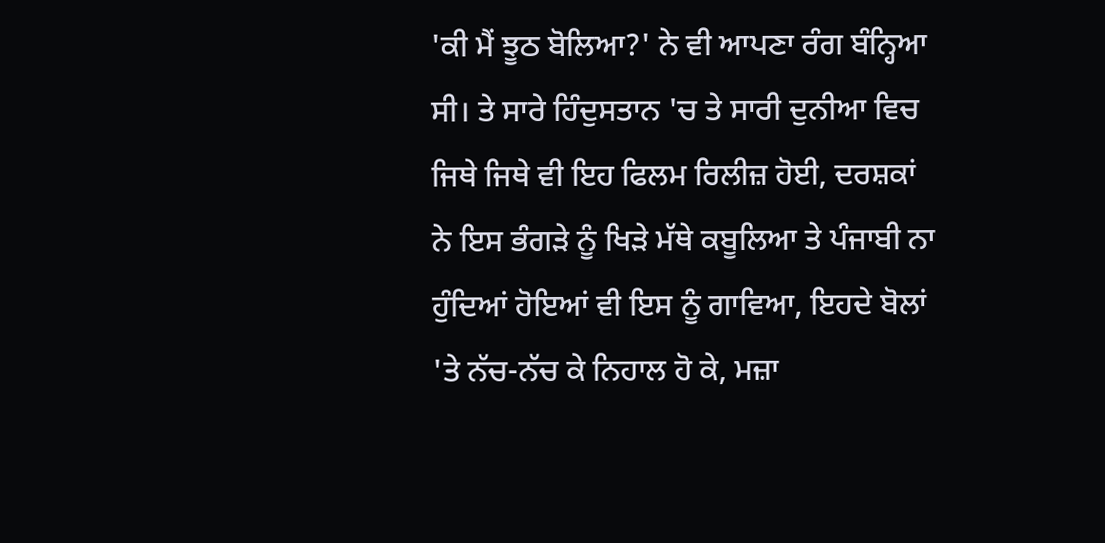'ਕੀ ਮੈਂ ਝੂਠ ਬੋਲਿਆ?' ਨੇ ਵੀ ਆਪਣਾ ਰੰਗ ਬੰਨ੍ਹਿਆ ਸੀ। ਤੇ ਸਾਰੇ ਹਿੰਦੁਸਤਾਨ 'ਚ ਤੇ ਸਾਰੀ ਦੁਨੀਆ ਵਿਚ ਜਿਥੇ ਜਿਥੇ ਵੀ ਇਹ ਫਿਲਮ ਰਿਲੀਜ਼ ਹੋਈ, ਦਰਸ਼ਕਾਂ ਨੇ ਇਸ ਭੰਗੜੇ ਨੂੰ ਖਿੜੇ ਮੱਥੇ ਕਬੂਲਿਆ ਤੇ ਪੰਜਾਬੀ ਨਾ ਹੁੰਦਿਆਂ ਹੋਇਆਂ ਵੀ ਇਸ ਨੂੰ ਗਾਵਿਆ, ਇਹਦੇ ਬੋਲਾਂ 'ਤੇ ਨੱਚ-ਨੱਚ ਕੇ ਨਿਹਾਲ ਹੋ ਕੇ, ਮਜ਼ਾ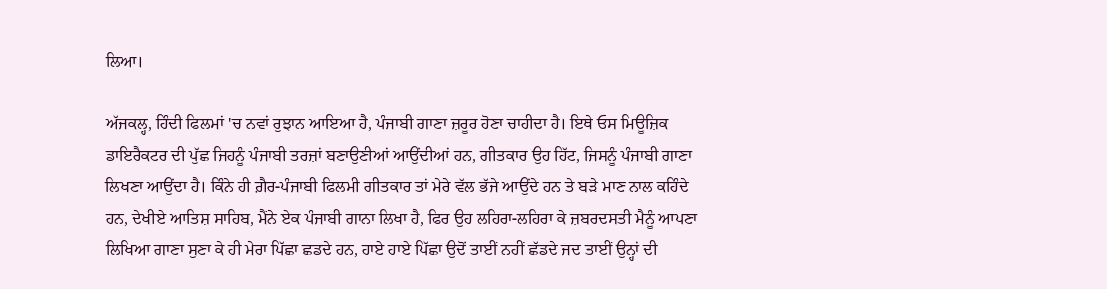ਲਿਆ।

ਅੱਜਕਲ੍ਹ, ਹਿੰਦੀ ਫਿਲਮਾਂ 'ਚ ਨਵਾਂ ਰੁਝਾਨ ਆਇਆ ਹੈ, ਪੰਜਾਬੀ ਗਾਣਾ ਜ਼ਰੂਰ ਹੋਣਾ ਚਾਹੀਦਾ ਹੈ। ਇਥੇ ਓਸ ਮਿਊਜ਼ਿਕ ਡਾਇਰੈਕਟਰ ਦੀ ਪੁੱਛ ਜਿਹਨੂੰ ਪੰਜਾਬੀ ਤਰਜ਼ਾਂ ਬਣਾਉਣੀਆਂ ਆਉਂਦੀਆਂ ਹਨ, ਗੀਤਕਾਰ ਉਹ ਹਿੱਟ, ਜਿਸਨੂੰ ਪੰਜਾਬੀ ਗਾਣਾ ਲਿਖਣਾ ਆਉਂਦਾ ਹੈ। ਕਿੰਨੇ ਹੀ ਗ਼ੈਰ-ਪੰਜਾਬੀ ਫਿਲਮੀ ਗੀਤਕਾਰ ਤਾਂ ਮੇਰੇ ਵੱਲ ਭੱਜੇ ਆਉਂਦੇ ਹਨ ਤੇ ਬੜੇ ਮਾਣ ਨਾਲ ਕਹਿੰਦੇ ਹਨ, ਦੇਖੀਏ ਆਤਿਸ਼ ਸਾਹਿਬ, ਮੈਂਨੇ ਏਕ ਪੰਜਾਬੀ ਗਾਨਾ ਲਿਖਾ ਹੈ, ਫਿਰ ਉਹ ਲਹਿਰਾ-ਲਹਿਰਾ ਕੇ ਜ਼ਬਰਦਸਤੀ ਮੈਨੂੰ ਆਪਣਾ ਲਿਖਿਆ ਗਾਣਾ ਸੁਣਾ ਕੇ ਹੀ ਮੇਰਾ ਪਿੱਛਾ ਛਡਦੇ ਹਨ, ਹਾਏ ਹਾਏ ਪਿੱਛਾ ਉਦੋਂ ਤਾਈਂ ਨਹੀਂ ਛੱਡਦੇ ਜਦ ਤਾਈਂ ਉਨ੍ਹਾਂ ਦੀ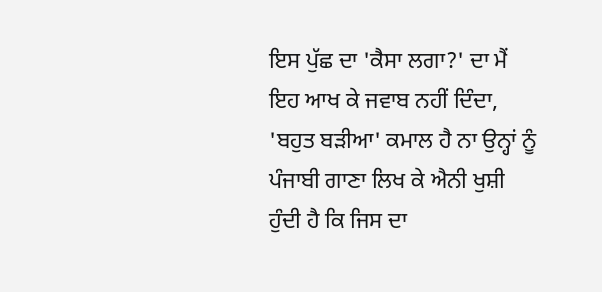ਇਸ ਪੁੱਛ ਦਾ 'ਕੈਸਾ ਲਗਾ?' ਦਾ ਮੈਂ ਇਹ ਆਖ ਕੇ ਜਵਾਬ ਨਹੀਂ ਦਿੰਦਾ, 'ਬਹੁਤ ਬੜੀਆ' ਕਮਾਲ ਹੈ ਨਾ ਉਨ੍ਹਾਂ ਨੂੰ ਪੰਜਾਬੀ ਗਾਣਾ ਲਿਖ ਕੇ ਐਨੀ ਖੁਸ਼ੀ ਹੁੰਦੀ ਹੈ ਕਿ ਜਿਸ ਦਾ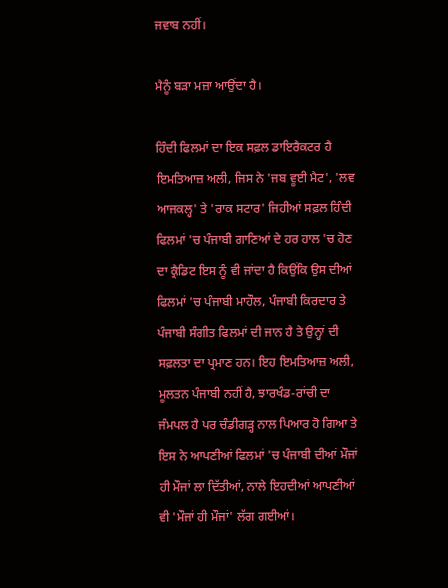ਜਵਾਬ ਨਹੀਂ।

ਮੈਨੂੰ ਬੜਾ ਮਜ਼ਾ ਆਉਂਦਾ ਹੈ।

ਹਿੰਦੀ ਫਿਲਮਾਂ ਦਾ ਇਕ ਸਫ਼ਲ ਡਾਇਰੈਕਟਰ ਹੈ ਇਮਤਿਆਜ਼ ਅਲੀ, ਜਿਸ ਨੇ 'ਜਬ ਵੂਈ ਮੈਟ', 'ਲਵ ਆਜਕਲ੍ਹ' ਤੇ 'ਰਾਕ ਸਟਾਰ' ਜਿਹੀਆਂ ਸਫ਼ਲ ਹਿੰਦੀ ਫਿਲਮਾਂ 'ਚ ਪੰਜਾਬੀ ਗਾਣਿਆਂ ਦੇ ਹਰ ਹਾਲ 'ਚ ਹੋਣ ਦਾ ਕ੍ਰੈਡਿਟ ਇਸ ਨੂੰ ਵੀ ਜਾਂਦਾ ਹੈ ਕਿਉਂਕਿ ਉਸ ਦੀਆਂ ਫਿਲਮਾਂ 'ਚ ਪੰਜਾਬੀ ਮਾਹੌਲ, ਪੰਜਾਬੀ ਕਿਰਦਾਰ ਤੇ ਪੰਜਾਬੀ ਸੰਗੀਤ ਫਿਲਮਾਂ ਦੀ ਜਾਨ ਹੈ ਤੇ ਉਨ੍ਹਾਂ ਦੀ ਸਫ਼ਲਤਾ ਦਾ ਪ੍ਰਮਾਣ ਹਨ। ਇਹ ਇਮਤਿਆਜ਼ ਅਲੀ, ਮੂਲਤਨ ਪੰਜਾਬੀ ਨਹੀਂ ਹੈ, ਝਾਰਖੰਡ-ਰਾਂਚੀ ਦਾ ਜੰਮਪਲ ਹੈ ਪਰ ਚੰਡੀਗੜ੍ਹ ਨਾਲ ਪਿਆਰ ਹੋ ਗਿਆ ਤੇ ਇਸ ਨੇ ਆਪਣੀਆਂ ਫਿਲਮਾਂ 'ਚ ਪੰਜਾਬੀ ਦੀਆਂ ਮੌਜਾਂ ਹੀ ਮੌਜਾਂ ਲਾ ਦਿੱਤੀਆਂ, ਨਾਲੇ ਇਹਦੀਆਂ ਆਪਣੀਆਂ ਵੀ 'ਮੌਜਾਂ ਹੀ ਮੌਜਾਂ' ਲੱਗ ਗਈਆਂ।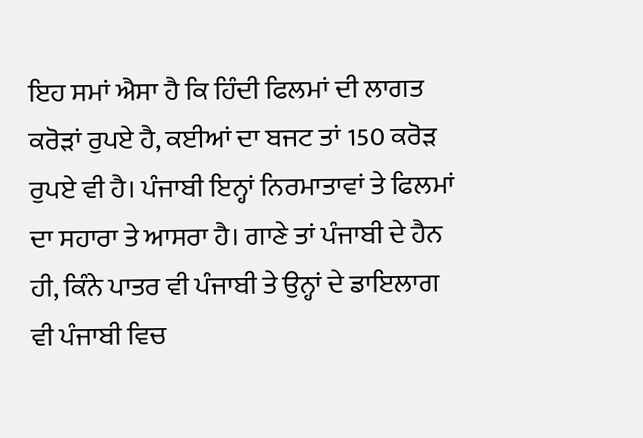ਇਹ ਸਮਾਂ ਐਸਾ ਹੈ ਕਿ ਹਿੰਦੀ ਫਿਲਮਾਂ ਦੀ ਲਾਗਤ ਕਰੋੜਾਂ ਰੁਪਏ ਹੈ, ਕਈਆਂ ਦਾ ਬਜਟ ਤਾਂ 150 ਕਰੋੜ ਰੁਪਏ ਵੀ ਹੈ। ਪੰਜਾਬੀ ਇਨ੍ਹਾਂ ਨਿਰਮਾਤਾਵਾਂ ਤੇ ਫਿਲਮਾਂ ਦਾ ਸਹਾਰਾ ਤੇ ਆਸਰਾ ਹੈ। ਗਾਣੇ ਤਾਂ ਪੰਜਾਬੀ ਦੇ ਹੈਨ ਹੀ, ਕਿੰਨੇ ਪਾਤਰ ਵੀ ਪੰਜਾਬੀ ਤੇ ਉਨ੍ਹਾਂ ਦੇ ਡਾਇਲਾਗ ਵੀ ਪੰਜਾਬੀ ਵਿਚ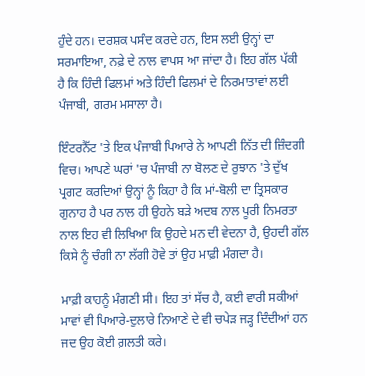ਹੁੰਦੇ ਹਨ। ਦਰਸ਼ਕ ਪਸੰਦ ਕਰਦੇ ਹਨ, ਇਸ ਲਈ ਉਨ੍ਹਾਂ ਦਾ ਸਰਮਾਇਆ, ਨਫ਼ੇ ਦੇ ਨਾਲ ਵਾਪਸ ਆ ਜਾਂਦਾ ਹੈ। ਇਹ ਗੱਲ ਪੱਕੀ ਹੈ ਕਿ ਹਿੰਦੀ ਫਿਲਮਾਂ ਅਤੇ ਹਿੰਦੀ ਫਿਲਮਾਂ ਦੇ ਨਿਰਮਾਤਾਵਾਂ ਲਈ ਪੰਜਾਬੀ, ਗਰਮ ਮਸਾਲਾ ਹੈ।

ਇੰਟਰਨੈੱਟ 'ਤੇ ਇਕ ਪੰਜਾਬੀ ਪਿਆਰੇ ਨੇ ਆਪਣੀ ਨਿੱਤ ਦੀ ਜ਼ਿੰਦਗੀ ਵਿਚ। ਆਪਣੇ ਘਰਾਂ 'ਚ ਪੰਜਾਬੀ ਨਾ ਬੋਲਣ ਦੇ ਰੁਝਾਨ 'ਤੇ ਦੁੱਖ ਪ੍ਰਗਟ ਕਰਦਿਆਂ ਉਨ੍ਹਾਂ ਨੂੰ ਕਿਹਾ ਹੈ ਕਿ ਮਾਂ-ਬੋਲੀ ਦਾ ਤ੍ਰਿਸਕਾਰ ਗੁਨਾਹ ਹੈ ਪਰ ਨਾਲ ਹੀ ਉਹਨੇ ਬੜੇ ਅਦਬ ਨਾਲ ਪੂਰੀ ਨਿਮਰਤਾ ਨਾਲ ਇਹ ਵੀ ਲਿਖਿਆ ਕਿ ਉਹਦੇ ਮਨ ਦੀ ਵੇਦਨਾ ਹੈ, ਉਹਦੀ ਗੱਲ ਕਿਸੇ ਨੂੰ ਚੰਗੀ ਨਾ ਲੱਗੀ ਹੋਵੇ ਤਾਂ ਉਹ ਮਾਫ਼ੀ ਮੰਗਦਾ ਹੈ।

ਮਾਫ਼ੀ ਕਾਹਨੂੰ ਮੰਗਣੀ ਸੀ। ਇਹ ਤਾਂ ਸੱਚ ਹੈ, ਕਈ ਵਾਰੀ ਸਕੀਆਂ ਮਾਵਾਂ ਵੀ ਪਿਆਰੇ-ਦੁਲਾਰੇ ਨਿਆਣੇ ਦੇ ਵੀ ਚਪੇੜ ਜੜ੍ਹ ਦਿੰਦੀਆਂ ਹਨ ਜਦ ਉਹ ਕੋਈ ਗ਼ਲਤੀ ਕਰੇ।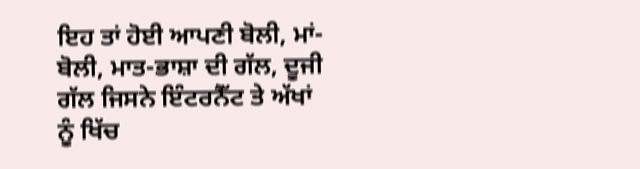ਇਹ ਤਾਂ ਹੋਈ ਆਪਣੀ ਬੋਲੀ, ਮਾਂ-ਬੋਲੀ, ਮਾਤ-ਭਾਸ਼ਾ ਦੀ ਗੱਲ, ਦੂਜੀ ਗੱਲ ਜਿਸਨੇ ਇੰਟਰਨੈੱਟ ਤੇ ਅੱਖਾਂ ਨੂੰ ਖਿੱਚ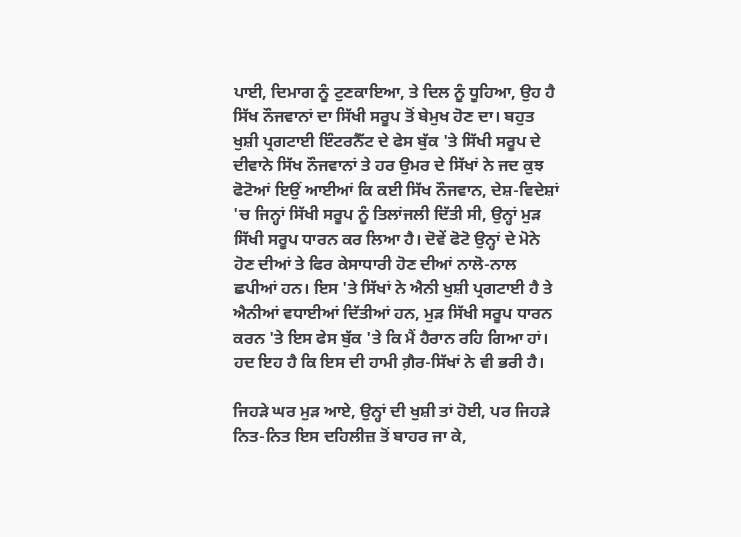ਪਾਈ, ਦਿਮਾਗ ਨੂੰ ਟੁਣਕਾਇਆ, ਤੇ ਦਿਲ ਨੂੰ ਧੂਹਿਆ, ਉਹ ਹੈ ਸਿੱਖ ਨੌਜਵਾਨਾਂ ਦਾ ਸਿੱਖੀ ਸਰੂਪ ਤੋਂ ਬੇਮੁਖ ਹੋਣ ਦਾ। ਬਹੁਤ ਖੁਸ਼ੀ ਪ੍ਰਗਟਾਈ ਇੰਟਰਨੈੱਟ ਦੇ ਫੇਸ ਬੁੱਕ 'ਤੇ ਸਿੱਖੀ ਸਰੂਪ ਦੇ ਦੀਵਾਨੇ ਸਿੱਖ ਨੌਜਵਾਨਾਂ ਤੇ ਹਰ ਉਮਰ ਦੇ ਸਿੱਖਾਂ ਨੇ ਜਦ ਕੁਝ ਫੋਟੋਆਂ ਇਉਂ ਆਈਆਂ ਕਿ ਕਈ ਸਿੱਖ ਨੌਜਵਾਨ, ਦੇਸ਼-ਵਿਦੇਸ਼ਾਂ 'ਚ ਜਿਨ੍ਹਾਂ ਸਿੱਖੀ ਸਰੂਪ ਨੂੰ ਤਿਲਾਂਜਲੀ ਦਿੱਤੀ ਸੀ, ਉਨ੍ਹਾਂ ਮੁੜ ਸਿੱਖੀ ਸਰੂਪ ਧਾਰਨ ਕਰ ਲਿਆ ਹੈ। ਦੋਵੇਂ ਫੋਟੋ ਉਨ੍ਹਾਂ ਦੇ ਮੋਨੇ ਹੋਣ ਦੀਆਂ ਤੇ ਫਿਰ ਕੇਸਾਧਾਰੀ ਹੋਣ ਦੀਆਂ ਨਾਲੋ-ਨਾਲ ਛਪੀਆਂ ਹਨ। ਇਸ 'ਤੇ ਸਿੱਖਾਂ ਨੇ ਐਨੀ ਖੁਸ਼ੀ ਪ੍ਰਗਟਾਈ ਹੈ ਤੇ ਐਨੀਆਂ ਵਧਾਈਆਂ ਦਿੱਤੀਆਂ ਹਨ, ਮੁੜ ਸਿੱਖੀ ਸਰੂਪ ਧਾਰਨ ਕਰਨ 'ਤੇ ਇਸ ਫੇਸ ਬੁੱਕ 'ਤੇ ਕਿ ਮੈਂ ਹੈਰਾਨ ਰਹਿ ਗਿਆ ਹਾਂ। ਹਦ ਇਹ ਹੈ ਕਿ ਇਸ ਦੀ ਹਾਮੀ ਗ਼ੈਰ-ਸਿੱਖਾਂ ਨੇ ਵੀ ਭਰੀ ਹੈ।

ਜਿਹੜੇ ਘਰ ਮੁੜ ਆਏ, ਉਨ੍ਹਾਂ ਦੀ ਖੁਸ਼ੀ ਤਾਂ ਹੋਈ, ਪਰ ਜਿਹੜੇ ਨਿਤ-ਨਿਤ ਇਸ ਦਹਿਲੀਜ਼ ਤੋਂ ਬਾਹਰ ਜਾ ਕੇ,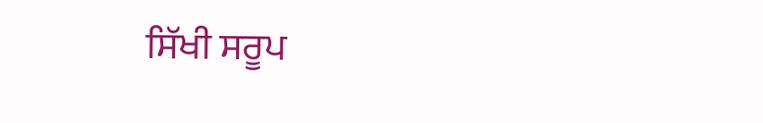ਸਿੱਖੀ ਸਰੂਪ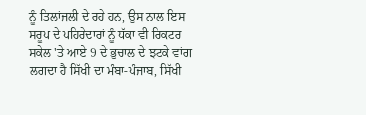ਨੂੰ ਤਿਲਾਂਜਲੀ ਦੇ ਰਹੇ ਹਨ, ਉਸ ਨਾਲ ਇਸ ਸਰੂਪ ਦੇ ਪਹਿਰੇਦਾਰਾਂ ਨੂੰ ਧੱਕਾ ਵੀ ਰਿਕਟਰ ਸਕੇਲ 'ਤੇ ਆਏ 9 ਦੇ ਭੁਚਾਲ ਦੇ ਝਟਕੇ ਵਾਂਗ ਲਗਦਾ ਹੈ ਸਿੱਖੀ ਦਾ ਮੰਬਾ-ਪੰਜਾਬ, ਸਿੱਖੀ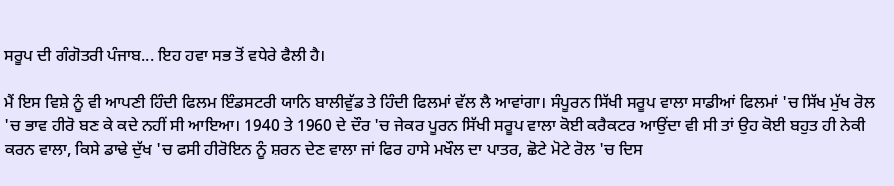ਸਰੂਪ ਦੀ ਗੰਗੋਤਰੀ ਪੰਜਾਬ... ਇਹ ਹਵਾ ਸਭ ਤੋਂ ਵਧੇਰੇ ਫੈਲੀ ਹੈ।

ਮੈਂ ਇਸ ਵਿਸ਼ੇ ਨੂੰ ਵੀ ਆਪਣੀ ਹਿੰਦੀ ਫਿਲਮ ਇੰਡਸਟਰੀ ਯਾਨਿ ਬਾਲੀਵੁੱਡ ਤੇ ਹਿੰਦੀ ਫਿਲਮਾਂ ਵੱਲ ਲੈ ਆਵਾਂਗਾ। ਸੰਪੂਰਨ ਸਿੱਖੀ ਸਰੂਪ ਵਾਲਾ ਸਾਡੀਆਂ ਫਿਲਮਾਂ 'ਚ ਸਿੱਖ ਮੁੱਖ ਰੋਲ 'ਚ ਭਾਵ ਹੀਰੋ ਬਣ ਕੇ ਕਦੇ ਨਹੀਂ ਸੀ ਆਇਆ। 1940 ਤੇ 1960 ਦੇ ਦੌਰ 'ਚ ਜੇਕਰ ਪੂਰਨ ਸਿੱਖੀ ਸਰੂਪ ਵਾਲਾ ਕੋਈ ਕਰੈਕਟਰ ਆਉਂਦਾ ਵੀ ਸੀ ਤਾਂ ਉਹ ਕੋਈ ਬਹੁਤ ਹੀ ਨੇਕੀ ਕਰਨ ਵਾਲਾ, ਕਿਸੇ ਡਾਢੇ ਦੁੱਖ 'ਚ ਫਸੀ ਹੀਰੋਇਨ ਨੂੰ ਸ਼ਰਨ ਦੇਣ ਵਾਲਾ ਜਾਂ ਫਿਰ ਹਾਸੇ ਮਖੌਲ ਦਾ ਪਾਤਰ, ਛੋਟੇ ਮੋਟੇ ਰੋਲ 'ਚ ਦਿਸ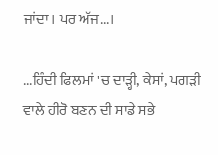ਜਾਂਦਾ। ਪਰ ਅੱਜ...।

...ਹਿੰਦੀ ਫਿਲਮਾਂ 'ਚ ਦਾੜ੍ਹੀ, ਕੇਸਾਂ, ਪਗੜੀ ਵਾਲੇ ਹੀਰੋ ਬਣਨ ਦੀ ਸਾਡੇ ਸਭੇ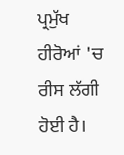ਪ੍ਰਮੁੱਖ ਹੀਰੋਆਂ 'ਚ ਰੀਸ ਲੱਗੀ ਹੋਈ ਹੈ।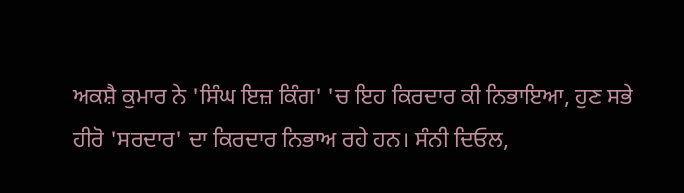ਅਕਸ਼ੈ ਕੁਮਾਰ ਨੇ 'ਸਿੰਘ ਇਜ਼ ਕਿੰਗ' 'ਚ ਇਹ ਕਿਰਦਾਰ ਕੀ ਨਿਭਾਇਆ, ਹੁਣ ਸਭੇ ਹੀਰੋ 'ਸਰਦਾਰ' ਦਾ ਕਿਰਦਾਰ ਨਿਭਾਅ ਰਹੇ ਹਨ। ਸੰਨੀ ਦਿਓਲ,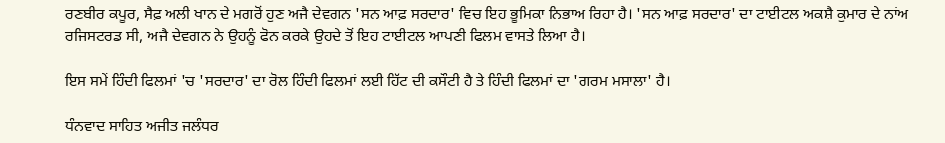ਰਣਬੀਰ ਕਪੂਰ, ਸੈਫ਼ ਅਲੀ ਖਾਨ ਦੇ ਮਗਰੋਂ ਹੁਣ ਅਜੈ ਦੇਵਗਨ 'ਸਨ ਆਫ਼ ਸਰਦਾਰ' ਵਿਚ ਇਹ ਭੂਮਿਕਾ ਨਿਭਾਅ ਰਿਹਾ ਹੈ। 'ਸਨ ਆਫ਼ ਸਰਦਾਰ' ਦਾ ਟਾਈਟਲ ਅਕਸ਼ੈ ਕੁਮਾਰ ਦੇ ਨਾਂਅ ਰਜਿਸਟਰਡ ਸੀ, ਅਜੈ ਦੇਵਗਨ ਨੇ ਉਹਨੂੰ ਫੋਨ ਕਰਕੇ ਉਹਦੇ ਤੋਂ ਇਹ ਟਾਈਟਲ ਆਪਣੀ ਫਿਲਮ ਵਾਸਤੇ ਲਿਆ ਹੈ।

ਇਸ ਸਮੇਂ ਹਿੰਦੀ ਫਿਲਮਾਂ 'ਚ 'ਸਰਦਾਰ' ਦਾ ਰੋਲ ਹਿੰਦੀ ਫਿਲਮਾਂ ਲਈ ਹਿੱਟ ਦੀ ਕਸੌਟੀ ਹੈ ਤੇ ਹਿੰਦੀ ਫਿਲਮਾਂ ਦਾ 'ਗਰਮ ਮਸਾਲਾ' ਹੈ।

ਧੰਨਵਾਦ ਸਾਹਿਤ ਅਜੀਤ ਜਲੰਧਰ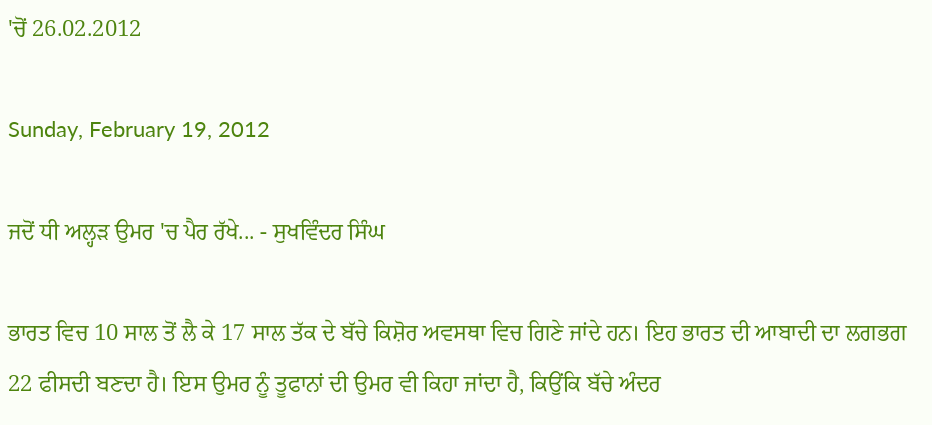'ਚੋਂ 26.02.2012

Sunday, February 19, 2012

ਜਦੋਂ ਧੀ ਅਲ੍ਹੜ ਉਮਰ 'ਚ ਪੈਰ ਰੱਖੇ... - ਸੁਖਵਿੰਦਰ ਸਿੰਘ

ਭਾਰਤ ਵਿਚ 10 ਸਾਲ ਤੋਂ ਲੈ ਕੇ 17 ਸਾਲ ਤੱਕ ਦੇ ਬੱਚੇ ਕਿਸ਼ੋਰ ਅਵਸਥਾ ਵਿਚ ਗਿਣੇ ਜਾਂਦੇ ਹਨ। ਇਹ ਭਾਰਤ ਦੀ ਆਬਾਦੀ ਦਾ ਲਗਭਗ 22 ਫੀਸਦੀ ਬਣਦਾ ਹੈ। ਇਸ ਉਮਰ ਨੂੰ ਤੂਫਾਨਾਂ ਦੀ ਉਮਰ ਵੀ ਕਿਹਾ ਜਾਂਦਾ ਹੈ, ਕਿਉਂਕਿ ਬੱਚੇ ਅੰਦਰ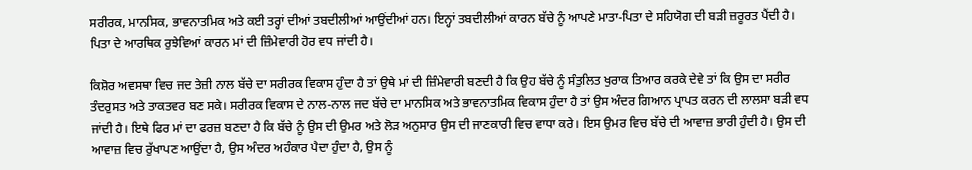ਸਰੀਰਕ, ਮਾਨਸਿਕ, ਭਾਵਨਾਤਮਿਕ ਅਤੇ ਕਈ ਤਰ੍ਹਾਂ ਦੀਆਂ ਤਬਦੀਲੀਆਂ ਆਉਂਦੀਆਂ ਹਨ। ਇਨ੍ਹਾਂ ਤਬਦੀਲੀਆਂ ਕਾਰਨ ਬੱਚੇ ਨੂੰ ਆਪਣੇ ਮਾਤਾ-ਪਿਤਾ ਦੇ ਸਹਿਯੋਗ ਦੀ ਬੜੀ ਜ਼ਰੂਰਤ ਪੈਂਦੀ ਹੈ। ਪਿਤਾ ਦੇ ਆਰਥਿਕ ਰੁਝੇਵਿਆਂ ਕਾਰਨ ਮਾਂ ਦੀ ਜ਼ਿੰਮੇਵਾਰੀ ਹੋਰ ਵਧ ਜਾਂਦੀ ਹੈ।

ਕਿਸ਼ੋਰ ਅਵਸਥਾ ਵਿਚ ਜਦ ਤੇਜ਼ੀ ਨਾਲ ਬੱਚੇ ਦਾ ਸਰੀਰਕ ਵਿਕਾਸ ਹੁੰਦਾ ਹੈ ਤਾਂ ਉਥੇ ਮਾਂ ਦੀ ਜ਼ਿੰਮੇਵਾਰੀ ਬਣਦੀ ਹੈ ਕਿ ਉਹ ਬੱਚੇ ਨੂੰ ਸੰਤੁਲਿਤ ਖੁਰਾਕ ਤਿਆਰ ਕਰਕੇ ਦੇਵੇ ਤਾਂ ਕਿ ਉਸ ਦਾ ਸਰੀਰ ਤੰਦਰੁਸਤ ਅਤੇ ਤਾਕਤਵਰ ਬਣ ਸਕੇ। ਸਰੀਰਕ ਵਿਕਾਸ ਦੇ ਨਾਲ-ਨਾਲ ਜਦ ਬੱਚੇ ਦਾ ਮਾਨਸਿਕ ਅਤੇ ਭਾਵਨਾਤਮਿਕ ਵਿਕਾਸ ਹੁੰਦਾ ਹੈ ਤਾਂ ਉਸ ਅੰਦਰ ਗਿਆਨ ਪ੍ਰਾਪਤ ਕਰਨ ਦੀ ਲਾਲਸਾ ਬੜੀ ਵਧ ਜਾਂਦੀ ਹੈ। ਇਥੇ ਫਿਰ ਮਾਂ ਦਾ ਫਰਜ਼ ਬਣਦਾ ਹੈ ਕਿ ਬੱਚੇ ਨੂੰ ਉਸ ਦੀ ਉਮਰ ਅਤੇ ਲੋੜ ਅਨੁਸਾਰ ਉਸ ਦੀ ਜਾਣਕਾਰੀ ਵਿਚ ਵਾਧਾ ਕਰੇ। ਇਸ ਉਮਰ ਵਿਚ ਬੱਚੇ ਦੀ ਆਵਾਜ਼ ਭਾਰੀ ਹੁੰਦੀ ਹੈ। ਉਸ ਦੀ ਆਵਾਜ਼ ਵਿਚ ਰੁੱਖਾਪਣ ਆਉਂਦਾ ਹੈ, ਉਸ ਅੰਦਰ ਅਹੰਕਾਰ ਪੈਦਾ ਹੁੰਦਾ ਹੈ, ਉਸ ਨੂੰ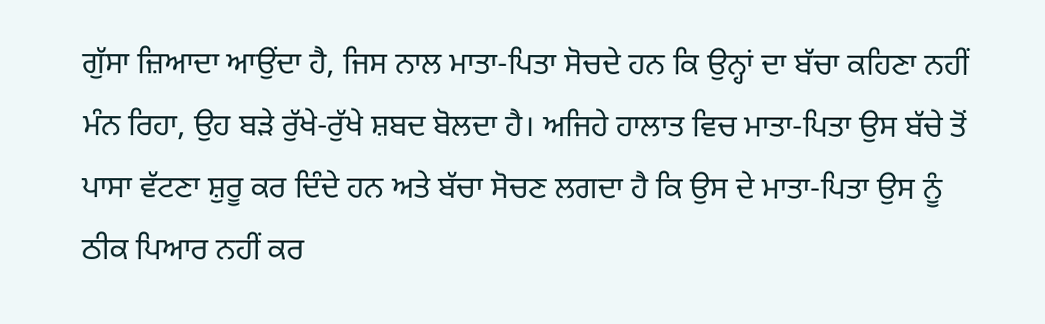ਗੁੱਸਾ ਜ਼ਿਆਦਾ ਆਉਂਦਾ ਹੈ, ਜਿਸ ਨਾਲ ਮਾਤਾ-ਪਿਤਾ ਸੋਚਦੇ ਹਨ ਕਿ ਉਨ੍ਹਾਂ ਦਾ ਬੱਚਾ ਕਹਿਣਾ ਨਹੀਂ ਮੰਨ ਰਿਹਾ, ਉਹ ਬੜੇ ਰੁੱਖੇ-ਰੁੱਖੇ ਸ਼ਬਦ ਬੋਲਦਾ ਹੈ। ਅਜਿਹੇ ਹਾਲਾਤ ਵਿਚ ਮਾਤਾ-ਪਿਤਾ ਉਸ ਬੱਚੇ ਤੋਂ ਪਾਸਾ ਵੱਟਣਾ ਸ਼ੁਰੂ ਕਰ ਦਿੰਦੇ ਹਨ ਅਤੇ ਬੱਚਾ ਸੋਚਣ ਲਗਦਾ ਹੈ ਕਿ ਉਸ ਦੇ ਮਾਤਾ-ਪਿਤਾ ਉਸ ਨੂੰ ਠੀਕ ਪਿਆਰ ਨਹੀਂ ਕਰ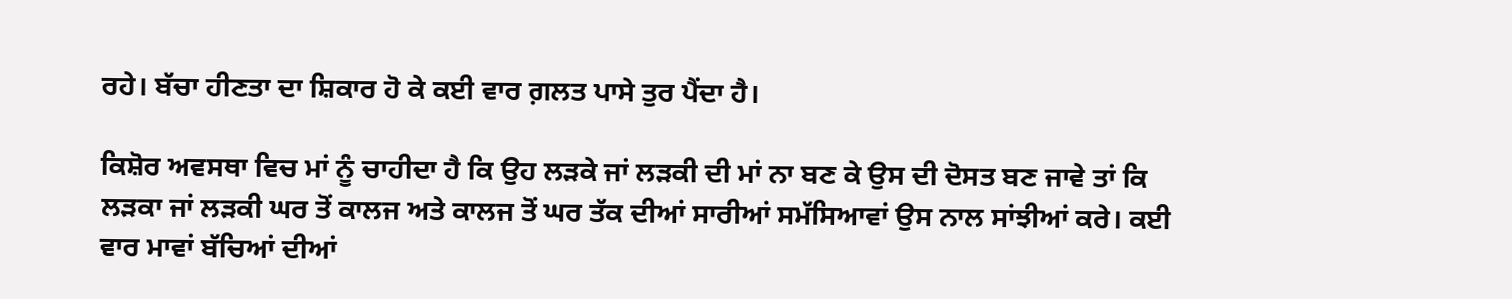ਰਹੇ। ਬੱਚਾ ਹੀਣਤਾ ਦਾ ਸ਼ਿਕਾਰ ਹੋ ਕੇ ਕਈ ਵਾਰ ਗ਼ਲਤ ਪਾਸੇ ਤੁਰ ਪੈਂਦਾ ਹੈ।

ਕਿਸ਼ੋਰ ਅਵਸਥਾ ਵਿਚ ਮਾਂ ਨੂੰ ਚਾਹੀਦਾ ਹੈ ਕਿ ਉਹ ਲੜਕੇ ਜਾਂ ਲੜਕੀ ਦੀ ਮਾਂ ਨਾ ਬਣ ਕੇ ਉਸ ਦੀ ਦੋਸਤ ਬਣ ਜਾਵੇ ਤਾਂ ਕਿ ਲੜਕਾ ਜਾਂ ਲੜਕੀ ਘਰ ਤੋਂ ਕਾਲਜ ਅਤੇ ਕਾਲਜ ਤੋਂ ਘਰ ਤੱਕ ਦੀਆਂ ਸਾਰੀਆਂ ਸਮੱਸਿਆਵਾਂ ਉਸ ਨਾਲ ਸਾਂਝੀਆਂ ਕਰੇ। ਕਈ ਵਾਰ ਮਾਵਾਂ ਬੱਚਿਆਂ ਦੀਆਂ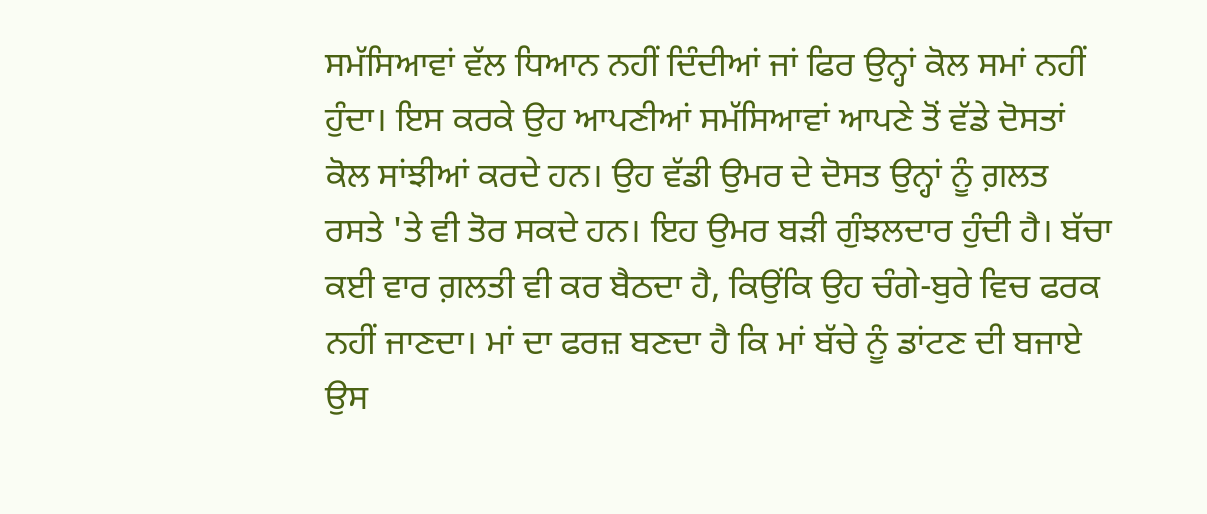ਸਮੱਸਿਆਵਾਂ ਵੱਲ ਧਿਆਨ ਨਹੀਂ ਦਿੰਦੀਆਂ ਜਾਂ ਫਿਰ ਉਨ੍ਹਾਂ ਕੋਲ ਸਮਾਂ ਨਹੀਂ ਹੁੰਦਾ। ਇਸ ਕਰਕੇ ਉਹ ਆਪਣੀਆਂ ਸਮੱਸਿਆਵਾਂ ਆਪਣੇ ਤੋਂ ਵੱਡੇ ਦੋਸਤਾਂ ਕੋਲ ਸਾਂਝੀਆਂ ਕਰਦੇ ਹਨ। ਉਹ ਵੱਡੀ ਉਮਰ ਦੇ ਦੋਸਤ ਉਨ੍ਹਾਂ ਨੂੰ ਗ਼ਲਤ ਰਸਤੇ 'ਤੇ ਵੀ ਤੋਰ ਸਕਦੇ ਹਨ। ਇਹ ਉਮਰ ਬੜੀ ਗੁੰਝਲਦਾਰ ਹੁੰਦੀ ਹੈ। ਬੱਚਾ ਕਈ ਵਾਰ ਗ਼ਲਤੀ ਵੀ ਕਰ ਬੈਠਦਾ ਹੈ, ਕਿਉਂਕਿ ਉਹ ਚੰਗੇ-ਬੁਰੇ ਵਿਚ ਫਰਕ ਨਹੀਂ ਜਾਣਦਾ। ਮਾਂ ਦਾ ਫਰਜ਼ ਬਣਦਾ ਹੈ ਕਿ ਮਾਂ ਬੱਚੇ ਨੂੰ ਡਾਂਟਣ ਦੀ ਬਜਾਏ ਉਸ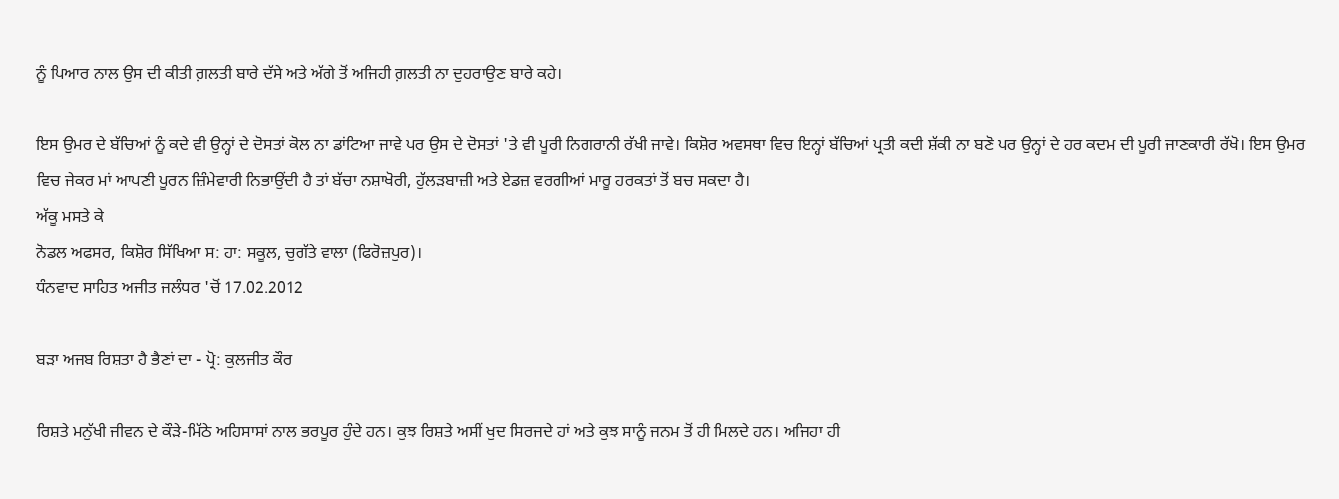ਨੂੰ ਪਿਆਰ ਨਾਲ ਉਸ ਦੀ ਕੀਤੀ ਗ਼ਲਤੀ ਬਾਰੇ ਦੱਸੇ ਅਤੇ ਅੱਗੇ ਤੋਂ ਅਜਿਹੀ ਗ਼ਲਤੀ ਨਾ ਦੁਹਰਾਉਣ ਬਾਰੇ ਕਹੇ।

ਇਸ ਉਮਰ ਦੇ ਬੱਚਿਆਂ ਨੂੰ ਕਦੇ ਵੀ ਉਨ੍ਹਾਂ ਦੇ ਦੋਸਤਾਂ ਕੋਲ ਨਾ ਡਾਂਟਿਆ ਜਾਵੇ ਪਰ ਉਸ ਦੇ ਦੋਸਤਾਂ 'ਤੇ ਵੀ ਪੂਰੀ ਨਿਗਰਾਨੀ ਰੱਖੀ ਜਾਵੇ। ਕਿਸ਼ੋਰ ਅਵਸਥਾ ਵਿਚ ਇਨ੍ਹਾਂ ਬੱਚਿਆਂ ਪ੍ਰਤੀ ਕਦੀ ਸ਼ੱਕੀ ਨਾ ਬਣੋ ਪਰ ਉਨ੍ਹਾਂ ਦੇ ਹਰ ਕਦਮ ਦੀ ਪੂਰੀ ਜਾਣਕਾਰੀ ਰੱਖੋ। ਇਸ ਉਮਰ ਵਿਚ ਜੇਕਰ ਮਾਂ ਆਪਣੀ ਪੂਰਨ ਜ਼ਿੰਮੇਵਾਰੀ ਨਿਭਾਉਂਦੀ ਹੈ ਤਾਂ ਬੱਚਾ ਨਸ਼ਾਖੋਰੀ, ਹੁੱਲੜਬਾਜ਼ੀ ਅਤੇ ਏਡਜ਼ ਵਰਗੀਆਂ ਮਾਰੂ ਹਰਕਤਾਂ ਤੋਂ ਬਚ ਸਕਦਾ ਹੈ।
ਅੱਕੂ ਮਸਤੇ ਕੇ
ਨੋਡਲ ਅਫਸਰ, ਕਿਸ਼ੋਰ ਸਿੱਖਿਆ ਸ: ਹਾ: ਸਕੂਲ, ਚੁਗੱਤੇ ਵਾਲਾ (ਫਿਰੋਜ਼ਪੁਰ)।
ਧੰਨਵਾਦ ਸਾਹਿਤ ਅਜੀਤ ਜਲੰਧਰ 'ਚੋਂ 17.02.2012

ਬੜਾ ਅਜਬ ਰਿਸ਼ਤਾ ਹੈ ਭੈਣਾਂ ਦਾ - ਪ੍ਰੋ: ਕੁਲਜੀਤ ਕੌਰ

ਰਿਸ਼ਤੇ ਮਨੁੱਖੀ ਜੀਵਨ ਦੇ ਕੌੜੇ-ਮਿੱਠੇ ਅਹਿਸਾਸਾਂ ਨਾਲ ਭਰਪੂਰ ਹੁੰਦੇ ਹਨ। ਕੁਝ ਰਿਸ਼ਤੇ ਅਸੀਂ ਖੁਦ ਸਿਰਜਦੇ ਹਾਂ ਅਤੇ ਕੁਝ ਸਾਨੂੰ ਜਨਮ ਤੋਂ ਹੀ ਮਿਲਦੇ ਹਨ। ਅਜਿਹਾ ਹੀ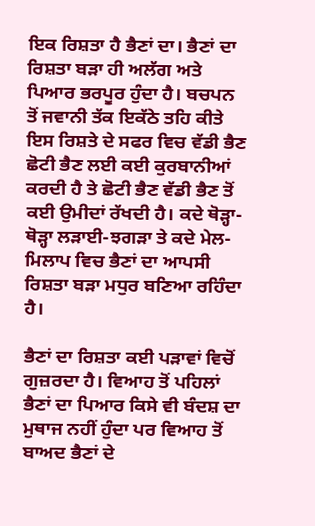ਇਕ ਰਿਸ਼ਤਾ ਹੈ ਭੈਣਾਂ ਦਾ। ਭੈਣਾਂ ਦਾ ਰਿਸ਼ਤਾ ਬੜਾ ਹੀ ਅਲੱਗ ਅਤੇ ਪਿਆਰ ਭਰਪੂਰ ਹੁੰਦਾ ਹੈ। ਬਚਪਨ ਤੋਂ ਜਵਾਨੀ ਤੱਕ ਇਕੱਠੇ ਤਹਿ ਕੀਤੇ ਇਸ ਰਿਸ਼ਤੇ ਦੇ ਸਫਰ ਵਿਚ ਵੱਡੀ ਭੈਣ ਛੋਟੀ ਭੈਣ ਲਈ ਕਈ ਕੁਰਬਾਨੀਆਂ ਕਰਦੀ ਹੈ ਤੇ ਛੋਟੀ ਭੈਣ ਵੱਡੀ ਭੈਣ ਤੋਂ ਕਈ ਉਮੀਦਾਂ ਰੱਖਦੀ ਹੈ। ਕਦੇ ਥੋੜ੍ਹਾ-ਥੋੜ੍ਹਾ ਲੜਾਈ-ਝਗੜਾ ਤੇ ਕਦੇ ਮੇਲ-ਮਿਲਾਪ ਵਿਚ ਭੈਣਾਂ ਦਾ ਆਪਸੀ ਰਿਸ਼ਤਾ ਬੜਾ ਮਧੁਰ ਬਣਿਆ ਰਹਿੰਦਾ ਹੈ।

ਭੈਣਾਂ ਦਾ ਰਿਸ਼ਤਾ ਕਈ ਪੜਾਵਾਂ ਵਿਚੋਂ ਗੁਜ਼ਰਦਾ ਹੈ। ਵਿਆਹ ਤੋਂ ਪਹਿਲਾਂ ਭੈਣਾਂ ਦਾ ਪਿਆਰ ਕਿਸੇ ਵੀ ਬੰਦਸ਼ ਦਾ ਮੁਥਾਜ ਨਹੀਂ ਹੁੰਦਾ ਪਰ ਵਿਆਹ ਤੋਂ ਬਾਅਦ ਭੈਣਾਂ ਦੇ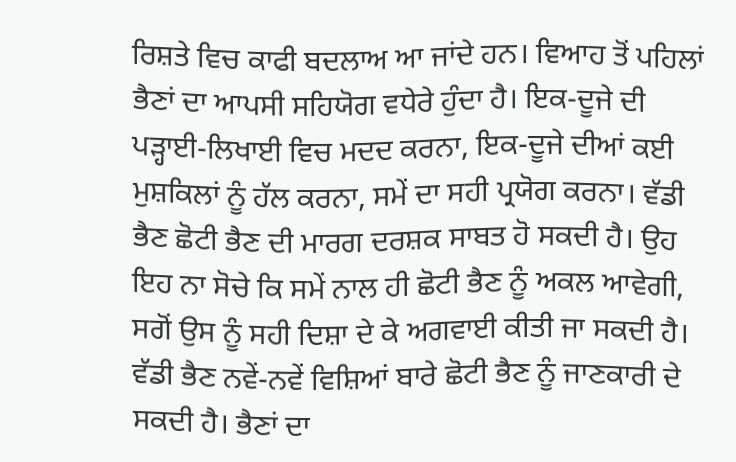ਰਿਸ਼ਤੇ ਵਿਚ ਕਾਫੀ ਬਦਲਾਅ ਆ ਜਾਂਦੇ ਹਨ। ਵਿਆਹ ਤੋਂ ਪਹਿਲਾਂ ਭੈਣਾਂ ਦਾ ਆਪਸੀ ਸਹਿਯੋਗ ਵਧੇਰੇ ਹੁੰਦਾ ਹੈ। ਇਕ-ਦੂਜੇ ਦੀ ਪੜ੍ਹਾਈ-ਲਿਖਾਈ ਵਿਚ ਮਦਦ ਕਰਨਾ, ਇਕ-ਦੂਜੇ ਦੀਆਂ ਕਈ ਮੁਸ਼ਕਿਲਾਂ ਨੂੰ ਹੱਲ ਕਰਨਾ, ਸਮੇਂ ਦਾ ਸਹੀ ਪ੍ਰਯੋਗ ਕਰਨਾ। ਵੱਡੀ ਭੈਣ ਛੋਟੀ ਭੈਣ ਦੀ ਮਾਰਗ ਦਰਸ਼ਕ ਸਾਬਤ ਹੋ ਸਕਦੀ ਹੈ। ਉਹ ਇਹ ਨਾ ਸੋਚੇ ਕਿ ਸਮੇਂ ਨਾਲ ਹੀ ਛੋਟੀ ਭੈਣ ਨੂੰ ਅਕਲ ਆਵੇਗੀ, ਸਗੋਂ ਉਸ ਨੂੰ ਸਹੀ ਦਿਸ਼ਾ ਦੇ ਕੇ ਅਗਵਾਈ ਕੀਤੀ ਜਾ ਸਕਦੀ ਹੈ। ਵੱਡੀ ਭੈਣ ਨਵੇਂ-ਨਵੇਂ ਵਿਸ਼ਿਆਂ ਬਾਰੇ ਛੋਟੀ ਭੈਣ ਨੂੰ ਜਾਣਕਾਰੀ ਦੇ ਸਕਦੀ ਹੈ। ਭੈਣਾਂ ਦਾ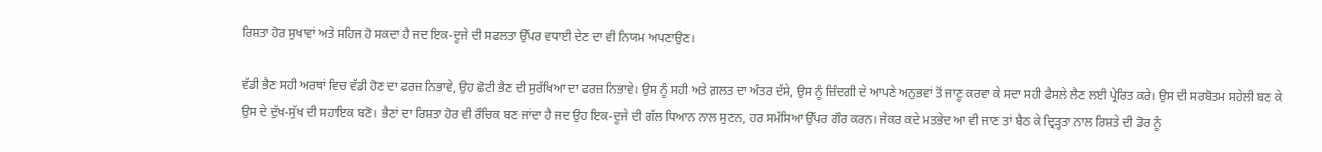ਰਿਸ਼ਤਾ ਹੋਰ ਸੁਖਾਵਾਂ ਅਤੇ ਸਹਿਜ ਹੋ ਸਕਦਾ ਹੈ ਜਦ ਇਕ-ਦੂਜੇ ਦੀ ਸਫਲਤਾ ਉੱਪਰ ਵਧਾਈ ਦੇਣ ਦਾ ਵੀ ਨਿਯਮ ਅਪਣਾਉਣ।

ਵੱਡੀ ਭੈਣ ਸਹੀ ਅਰਥਾਂ ਵਿਚ ਵੱਡੀ ਹੋਣ ਦਾ ਫਰਜ਼ ਨਿਭਾਵੇ, ਉਹ ਛੋਟੀ ਭੈਣ ਦੀ ਸੁਰੱਖਿਆ ਦਾ ਫਰਜ਼ ਨਿਭਾਵੇ। ਉਸ ਨੂੰ ਸਹੀ ਅਤੇ ਗ਼ਲਤ ਦਾ ਅੰਤਰ ਦੱਸੇ, ਉਸ ਨੂੰ ਜ਼ਿੰਦਗੀ ਦੇ ਆਪਣੇ ਅਨੁਭਵਾਂ ਤੋਂ ਜਾਣੂ ਕਰਵਾ ਕੇ ਸਦਾ ਸਹੀ ਫੈਸਲੇ ਲੈਣ ਲਈ ਪ੍ਰੇਰਿਤ ਕਰੇ। ਉਸ ਦੀ ਸਰਬੋਤਮ ਸਹੇਲੀ ਬਣ ਕੇ ਉਸ ਦੇ ਦੁੱਖ-ਸੁੱਖ ਦੀ ਸਹਾਇਕ ਬਣੋ। ਭੈਣਾਂ ਦਾ ਰਿਸ਼ਤਾ ਹੋਰ ਵੀ ਰੌਚਿਕ ਬਣ ਜਾਂਦਾ ਹੈ ਜਦ ਉਹ ਇਕ-ਦੂਜੇ ਦੀ ਗੱਲ ਧਿਆਨ ਨਾਲ ਸੁਣਨ, ਹਰ ਸਮੱਸਿਆ ਉੱਪਰ ਗੌਰ ਕਰਨ। ਜੇਕਰ ਕਦੇ ਮਤਭੇਦ ਆ ਵੀ ਜਾਣ ਤਾਂ ਬੈਠ ਕੇ ਦ੍ਰਿੜ੍ਹਤਾ ਨਾਲ ਰਿਸ਼ਤੇ ਦੀ ਡੋਰ ਨੂੰ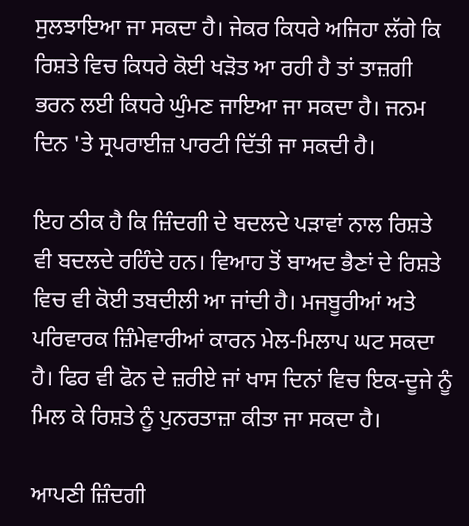ਸੁਲਝਾਇਆ ਜਾ ਸਕਦਾ ਹੈ। ਜੇਕਰ ਕਿਧਰੇ ਅਜਿਹਾ ਲੱਗੇ ਕਿ ਰਿਸ਼ਤੇ ਵਿਚ ਕਿਧਰੇ ਕੋਈ ਖੜੋਤ ਆ ਰਹੀ ਹੈ ਤਾਂ ਤਾਜ਼ਗੀ ਭਰਨ ਲਈ ਕਿਧਰੇ ਘੁੰਮਣ ਜਾਇਆ ਜਾ ਸਕਦਾ ਹੈ। ਜਨਮ ਦਿਨ 'ਤੇ ਸ੍ਰਪਰਾਈਜ਼ ਪਾਰਟੀ ਦਿੱਤੀ ਜਾ ਸਕਦੀ ਹੈ।

ਇਹ ਠੀਕ ਹੈ ਕਿ ਜ਼ਿੰਦਗੀ ਦੇ ਬਦਲਦੇ ਪੜਾਵਾਂ ਨਾਲ ਰਿਸ਼ਤੇ ਵੀ ਬਦਲਦੇ ਰਹਿੰਦੇ ਹਨ। ਵਿਆਹ ਤੋਂ ਬਾਅਦ ਭੈਣਾਂ ਦੇ ਰਿਸ਼ਤੇ ਵਿਚ ਵੀ ਕੋਈ ਤਬਦੀਲੀ ਆ ਜਾਂਦੀ ਹੈ। ਮਜਬੂਰੀਆਂ ਅਤੇ ਪਰਿਵਾਰਕ ਜ਼ਿੰਮੇਵਾਰੀਆਂ ਕਾਰਨ ਮੇਲ-ਮਿਲਾਪ ਘਟ ਸਕਦਾ ਹੈ। ਫਿਰ ਵੀ ਫੋਨ ਦੇ ਜ਼ਰੀਏ ਜਾਂ ਖਾਸ ਦਿਨਾਂ ਵਿਚ ਇਕ-ਦੂਜੇ ਨੂੰ ਮਿਲ ਕੇ ਰਿਸ਼ਤੇ ਨੂੰ ਪੁਨਰਤਾਜ਼ਾ ਕੀਤਾ ਜਾ ਸਕਦਾ ਹੈ।

ਆਪਣੀ ਜ਼ਿੰਦਗੀ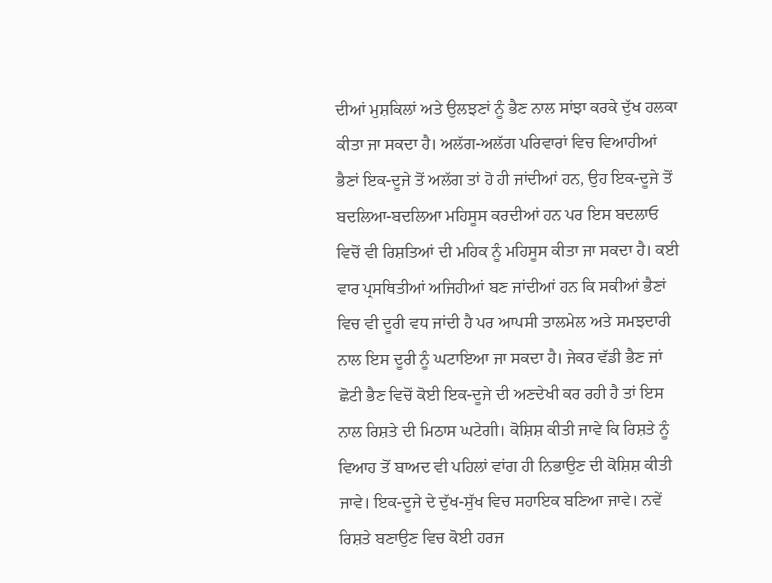ਦੀਆਂ ਮੁਸ਼ਕਿਲਾਂ ਅਤੇ ਉਲਝਣਾਂ ਨੂੰ ਭੈਣ ਨਾਲ ਸਾਂਝਾ ਕਰਕੇ ਦੁੱਖ ਹਲਕਾ ਕੀਤਾ ਜਾ ਸਕਦਾ ਹੈ। ਅਲੱਗ-ਅਲੱਗ ਪਰਿਵਾਰਾਂ ਵਿਚ ਵਿਆਹੀਆਂ ਭੈਣਾਂ ਇਕ-ਦੂਜੇ ਤੋਂ ਅਲੱਗ ਤਾਂ ਹੋ ਹੀ ਜਾਂਦੀਆਂ ਹਨ, ਉਹ ਇਕ-ਦੂਜੇ ਤੋਂ ਬਦਲਿਆ-ਬਦਲਿਆ ਮਹਿਸੂਸ ਕਰਦੀਆਂ ਹਨ ਪਰ ਇਸ ਬਦਲਾਓ ਵਿਚੋਂ ਵੀ ਰਿਸ਼ਤਿਆਂ ਦੀ ਮਹਿਕ ਨੂੰ ਮਹਿਸੂਸ ਕੀਤਾ ਜਾ ਸਕਦਾ ਹੈ। ਕਈ ਵਾਰ ਪ੍ਰਸਥਿਤੀਆਂ ਅਜਿਹੀਆਂ ਬਣ ਜਾਂਦੀਆਂ ਹਨ ਕਿ ਸਕੀਆਂ ਭੈਣਾਂ ਵਿਚ ਵੀ ਦੂਰੀ ਵਧ ਜਾਂਦੀ ਹੈ ਪਰ ਆਪਸੀ ਤਾਲਮੇਲ ਅਤੇ ਸਮਝਦਾਰੀ ਨਾਲ ਇਸ ਦੂਰੀ ਨੂੰ ਘਟਾਇਆ ਜਾ ਸਕਦਾ ਹੈ। ਜੇਕਰ ਵੱਡੀ ਭੈਣ ਜਾਂ ਛੋਟੀ ਭੈਣ ਵਿਚੋਂ ਕੋਈ ਇਕ-ਦੂਜੇ ਦੀ ਅਣਦੇਖੀ ਕਰ ਰਹੀ ਹੈ ਤਾਂ ਇਸ ਨਾਲ ਰਿਸ਼ਤੇ ਦੀ ਮਿਠਾਸ ਘਟੇਗੀ। ਕੋਸ਼ਿਸ਼ ਕੀਤੀ ਜਾਵੇ ਕਿ ਰਿਸ਼ਤੇ ਨੂੰ ਵਿਆਹ ਤੋਂ ਬਾਅਦ ਵੀ ਪਹਿਲਾਂ ਵਾਂਗ ਹੀ ਨਿਭਾਉਣ ਦੀ ਕੋਸ਼ਿਸ਼ ਕੀਤੀ ਜਾਵੇ। ਇਕ-ਦੂਜੇ ਦੇ ਦੁੱਖ-ਸੁੱਖ ਵਿਚ ਸਹਾਇਕ ਬਣਿਆ ਜਾਵੇ। ਨਵੇਂ ਰਿਸ਼ਤੇ ਬਣਾਉਣ ਵਿਚ ਕੋਈ ਹਰਜ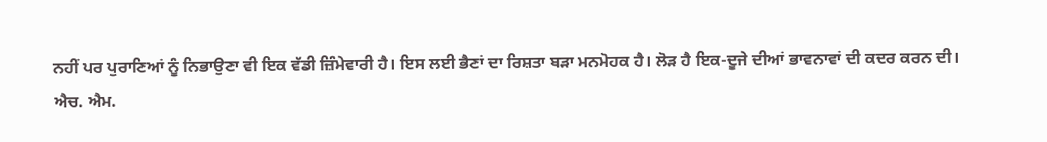ਨਹੀਂ ਪਰ ਪੁਰਾਣਿਆਂ ਨੂੰ ਨਿਭਾਉਣਾ ਵੀ ਇਕ ਵੱਡੀ ਜ਼ਿੰਮੇਵਾਰੀ ਹੈ। ਇਸ ਲਈ ਭੈਣਾਂ ਦਾ ਰਿਸ਼ਤਾ ਬੜਾ ਮਨਮੋਹਕ ਹੈ। ਲੋੜ ਹੈ ਇਕ-ਦੂਜੇ ਦੀਆਂ ਭਾਵਨਾਵਾਂ ਦੀ ਕਦਰ ਕਰਨ ਦੀ।
ਐਚ. ਐਮ.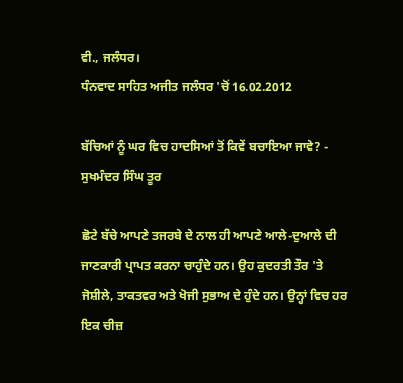ਵੀ., ਜਲੰਧਰ।
ਧੰਨਵਾਦ ਸਾਹਿਤ ਅਜੀਤ ਜਲੰਧਰ 'ਚੋਂ 16.02.2012

ਬੱਚਿਆਂ ਨੂੰ ਘਰ ਵਿਚ ਹਾਦਸਿਆਂ ਤੋਂ ਕਿਵੇਂ ਬਚਾਇਆ ਜਾਵੇ? - ਸੁਖਮੰਦਰ ਸਿੰਘ ਤੂਰ

ਛੋਟੇ ਬੱਚੇ ਆਪਣੇ ਤਜਰਬੇ ਦੇ ਨਾਲ ਹੀ ਆਪਣੇ ਆਲੇ-ਦੁਆਲੇ ਦੀ ਜਾਣਕਾਰੀ ਪ੍ਰਾਪਤ ਕਰਨਾ ਚਾਹੁੰਦੇ ਹਨ। ਉਹ ਕੁਦਰਤੀ ਤੌਰ 'ਤੇ ਜੋਸ਼ੀਲੇ, ਤਾਕਤਵਰ ਅਤੇ ਖੋਜੀ ਸੁਭਾਅ ਦੇ ਹੁੰਦੇ ਹਨ। ਉਨ੍ਹਾਂ ਵਿਚ ਹਰ ਇਕ ਚੀਜ਼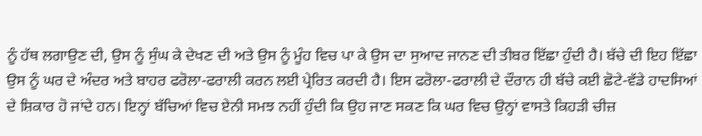ਨੂੰ ਹੱਥ ਲਗਾਉਣ ਦੀ, ਉਸ ਨੂੰ ਸੁੰਘ ਕੇ ਦੇਖਣ ਦੀ ਅਤੇ ਉਸ ਨੂੰ ਮੂੰਹ ਵਿਚ ਪਾ ਕੇ ਉਸ ਦਾ ਸੁਆਦ ਜਾਨਣ ਦੀ ਤੀਬਰ ਇੱਛਾ ਹੁੰਦੀ ਹੈ। ਬੱਚੇ ਦੀ ਇਹ ਇੱਛਾ ਉਸ ਨੂੰ ਘਰ ਦੇ ਅੰਦਰ ਅਤੇ ਬਾਹਰ ਫਰੋਲਾ-ਫਰਾਲੀ ਕਰਨ ਲਈ ਪ੍ਰੇਰਿਤ ਕਰਦੀ ਹੈ। ਇਸ ਫਰੋਲਾ-ਫਰਾਲੀ ਦੇ ਦੌਰਾਨ ਹੀ ਬੱਚੇ ਕਈ ਛੋਟੇ-ਵੱਡੇ ਹਾਦਸਿਆਂ ਦੇ ਸ਼ਿਕਾਰ ਹੋ ਜਾਂਦੇ ਹਨ। ਇਨ੍ਹਾਂ ਬੱਚਿਆਂ ਵਿਚ ਏਨੀ ਸਮਝ ਨਹੀਂ ਹੁੰਦੀ ਕਿ ਉਹ ਜਾਣ ਸਕਣ ਕਿ ਘਰ ਵਿਚ ਉਨ੍ਹਾਂ ਵਾਸਤੇ ਕਿਹੜੀ ਚੀਜ਼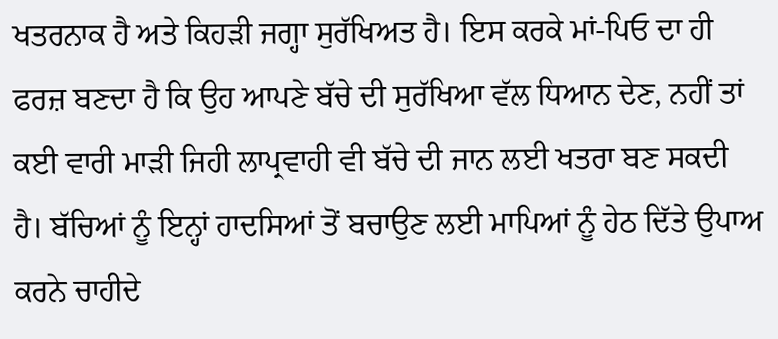ਖਤਰਨਾਕ ਹੈ ਅਤੇ ਕਿਹੜੀ ਜਗ੍ਹਾ ਸੁਰੱਖਿਅਤ ਹੈ। ਇਸ ਕਰਕੇ ਮਾਂ-ਪਿਓ ਦਾ ਹੀ ਫਰਜ਼ ਬਣਦਾ ਹੈ ਕਿ ਉਹ ਆਪਣੇ ਬੱਚੇ ਦੀ ਸੁਰੱਖਿਆ ਵੱਲ ਧਿਆਨ ਦੇਣ, ਨਹੀਂ ਤਾਂ ਕਈ ਵਾਰੀ ਮਾੜੀ ਜਿਹੀ ਲਾਪ੍ਰਵਾਹੀ ਵੀ ਬੱਚੇ ਦੀ ਜਾਨ ਲਈ ਖਤਰਾ ਬਣ ਸਕਦੀ ਹੈ। ਬੱਚਿਆਂ ਨੂੰ ਇਨ੍ਹਾਂ ਹਾਦਸਿਆਂ ਤੋਂ ਬਚਾਉਣ ਲਈ ਮਾਪਿਆਂ ਨੂੰ ਹੇਠ ਦਿੱਤੇ ਉਪਾਅ ਕਰਨੇ ਚਾਹੀਦੇ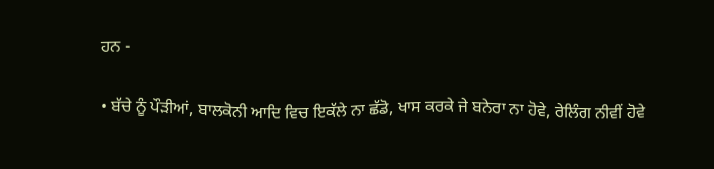ਹਨ -

• ਬੱਚੇ ਨੂੰ ਪੌੜੀਆਂ, ਬਾਲਕੋਨੀ ਆਦਿ ਵਿਚ ਇਕੱਲੇ ਨਾ ਛੱਡੋ, ਖਾਸ ਕਰਕੇ ਜੇ ਬਨੇਰਾ ਨਾ ਹੋਵੇ, ਰੇਲਿੰਗ ਨੀਵੀਂ ਹੋਵੇ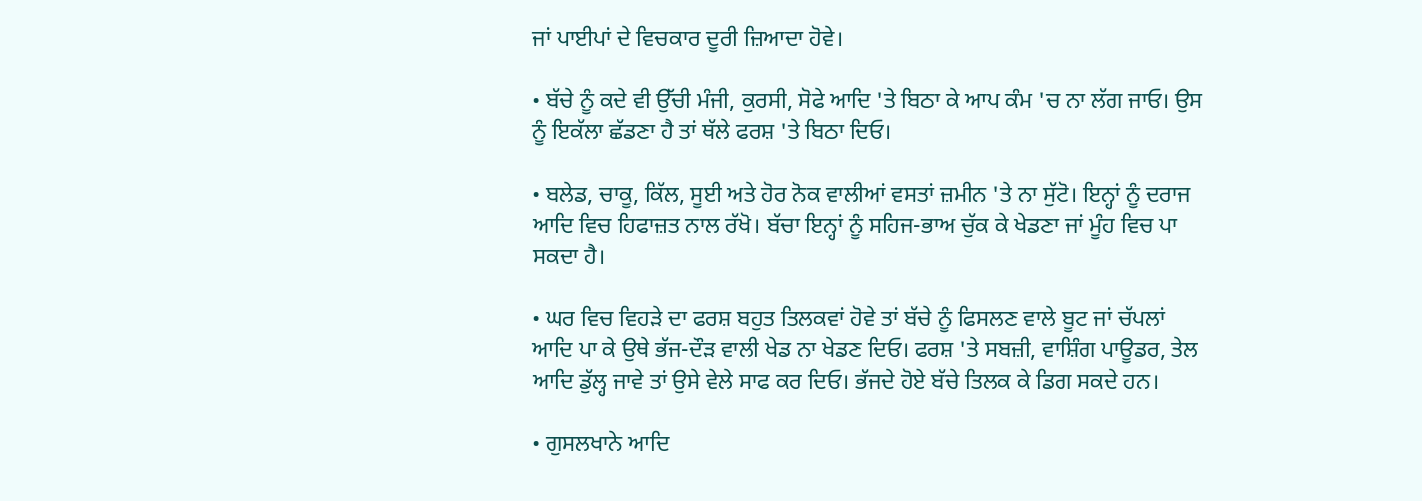ਜਾਂ ਪਾਈਪਾਂ ਦੇ ਵਿਚਕਾਰ ਦੂਰੀ ਜ਼ਿਆਦਾ ਹੋਵੇ।

• ਬੱਚੇ ਨੂੰ ਕਦੇ ਵੀ ਉੱਚੀ ਮੰਜੀ, ਕੁਰਸੀ, ਸੋਫੇ ਆਦਿ 'ਤੇ ਬਿਠਾ ਕੇ ਆਪ ਕੰਮ 'ਚ ਨਾ ਲੱਗ ਜਾਓ। ਉਸ ਨੂੰ ਇਕੱਲਾ ਛੱਡਣਾ ਹੈ ਤਾਂ ਥੱਲੇ ਫਰਸ਼ 'ਤੇ ਬਿਠਾ ਦਿਓ।

• ਬਲੇਡ, ਚਾਕੂ, ਕਿੱਲ, ਸੂਈ ਅਤੇ ਹੋਰ ਨੋਕ ਵਾਲੀਆਂ ਵਸਤਾਂ ਜ਼ਮੀਨ 'ਤੇ ਨਾ ਸੁੱਟੋ। ਇਨ੍ਹਾਂ ਨੂੰ ਦਰਾਜ ਆਦਿ ਵਿਚ ਹਿਫਾਜ਼ਤ ਨਾਲ ਰੱਖੋ। ਬੱਚਾ ਇਨ੍ਹਾਂ ਨੂੰ ਸਹਿਜ-ਭਾਅ ਚੁੱਕ ਕੇ ਖੇਡਣਾ ਜਾਂ ਮੂੰਹ ਵਿਚ ਪਾ ਸਕਦਾ ਹੈ।

• ਘਰ ਵਿਚ ਵਿਹੜੇ ਦਾ ਫਰਸ਼ ਬਹੁਤ ਤਿਲਕਵਾਂ ਹੋਵੇ ਤਾਂ ਬੱਚੇ ਨੂੰ ਫਿਸਲਣ ਵਾਲੇ ਬੂਟ ਜਾਂ ਚੱਪਲਾਂ ਆਦਿ ਪਾ ਕੇ ਉਥੇ ਭੱਜ-ਦੌੜ ਵਾਲੀ ਖੇਡ ਨਾ ਖੇਡਣ ਦਿਓ। ਫਰਸ਼ 'ਤੇ ਸਬਜ਼ੀ, ਵਾਸ਼ਿੰਗ ਪਾਊਡਰ, ਤੇਲ ਆਦਿ ਡੁੱਲ੍ਹ ਜਾਵੇ ਤਾਂ ਉਸੇ ਵੇਲੇ ਸਾਫ ਕਰ ਦਿਓ। ਭੱਜਦੇ ਹੋਏ ਬੱਚੇ ਤਿਲਕ ਕੇ ਡਿਗ ਸਕਦੇ ਹਨ।

• ਗੁਸਲਖਾਨੇ ਆਦਿ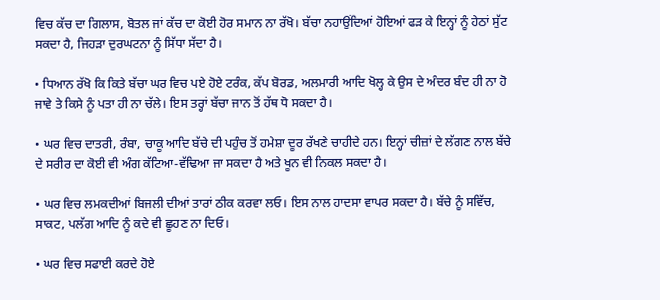ਵਿਚ ਕੱਚ ਦਾ ਗਿਲਾਸ, ਬੋਤਲ ਜਾਂ ਕੱਚ ਦਾ ਕੋਈ ਹੋਰ ਸਮਾਨ ਨਾ ਰੱਖੋ। ਬੱਚਾ ਨਹਾਉਂਦਿਆਂ ਹੋਇਆਂ ਫੜ ਕੇ ਇਨ੍ਹਾਂ ਨੂੰ ਹੇਠਾਂ ਸੁੱਟ ਸਕਦਾ ਹੈ, ਜਿਹੜਾ ਦੁਰਘਟਨਾ ਨੂੰ ਸਿੱਧਾ ਸੱਦਾ ਹੈ।

• ਧਿਆਨ ਰੱਖੋ ਕਿ ਕਿਤੇ ਬੱਚਾ ਘਰ ਵਿਚ ਪਏ ਹੋਏ ਟਰੰਕ, ਕੱਪ ਬੋਰਡ, ਅਲਮਾਰੀ ਆਦਿ ਖੋਲ੍ਹ ਕੇ ਉਸ ਦੇ ਅੰਦਰ ਬੰਦ ਹੀ ਨਾ ਹੋ ਜਾਵੇ ਤੇ ਕਿਸੇ ਨੂੰ ਪਤਾ ਹੀ ਨਾ ਚੱਲੇ। ਇਸ ਤਰ੍ਹਾਂ ਬੱਚਾ ਜਾਨ ਤੋਂ ਹੱਥ ਧੋ ਸਕਦਾ ਹੈ।

• ਘਰ ਵਿਚ ਦਾਤਰੀ, ਰੰਬਾ, ਚਾਕੂ ਆਦਿ ਬੱਚੇ ਦੀ ਪਹੁੰਚ ਤੋਂ ਹਮੇਸ਼ਾ ਦੂਰ ਰੱਖਣੇ ਚਾਹੀਦੇ ਹਨ। ਇਨ੍ਹਾਂ ਚੀਜ਼ਾਂ ਦੇ ਲੱਗਣ ਨਾਲ ਬੱਚੇ ਦੇ ਸਰੀਰ ਦਾ ਕੋਈ ਵੀ ਅੰਗ ਕੱਟਿਆ-ਵੱਢਿਆ ਜਾ ਸਕਦਾ ਹੈ ਅਤੇ ਖੂਨ ਵੀ ਨਿਕਲ ਸਕਦਾ ਹੈ।

• ਘਰ ਵਿਚ ਲਮਕਦੀਆਂ ਬਿਜਲੀ ਦੀਆਂ ਤਾਰਾਂ ਠੀਕ ਕਰਵਾ ਲਓ। ਇਸ ਨਾਲ ਹਾਦਸਾ ਵਾਪਰ ਸਕਦਾ ਹੈ। ਬੱਚੇ ਨੂੰ ਸਵਿੱਚ, ਸਾਕਟ, ਪਲੱਗ ਆਦਿ ਨੂੰ ਕਦੇ ਵੀ ਛੂਹਣ ਨਾ ਦਿਓ।

• ਘਰ ਵਿਚ ਸਫਾਈ ਕਰਦੇ ਹੋਏ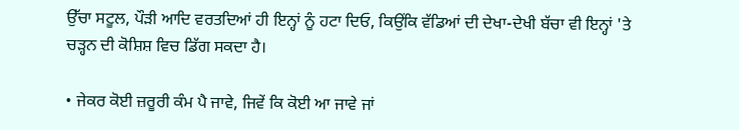ਉੱਚਾ ਸਟੂਲ, ਪੌੜੀ ਆਦਿ ਵਰਤਦਿਆਂ ਹੀ ਇਨ੍ਹਾਂ ਨੂੰ ਹਟਾ ਦਿਓ, ਕਿਉਂਕਿ ਵੱਡਿਆਂ ਦੀ ਦੇਖਾ-ਦੇਖੀ ਬੱਚਾ ਵੀ ਇਨ੍ਹਾਂ 'ਤੇ ਚੜ੍ਹਨ ਦੀ ਕੋਸ਼ਿਸ਼ ਵਿਚ ਡਿੱਗ ਸਕਦਾ ਹੈ।

• ਜੇਕਰ ਕੋਈ ਜ਼ਰੂਰੀ ਕੰਮ ਪੈ ਜਾਵੇ, ਜਿਵੇਂ ਕਿ ਕੋਈ ਆ ਜਾਵੇ ਜਾਂ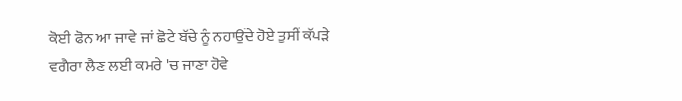ਕੋਈ ਫੋਨ ਆ ਜਾਵੇ ਜਾਂ ਛੋਟੇ ਬੱਚੇ ਨੂੰ ਨਹਾਉਂਦੇ ਹੋਏ ਤੁਸੀਂ ਕੱਪੜੇ ਵਗੈਰਾ ਲੈਣ ਲਈ ਕਮਰੇ 'ਚ ਜਾਣਾ ਹੋਵੇ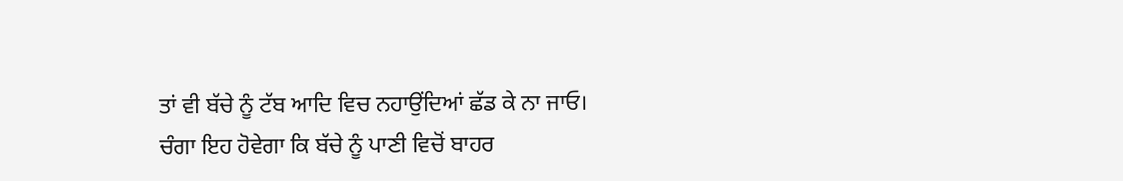ਤਾਂ ਵੀ ਬੱਚੇ ਨੂੰ ਟੱਬ ਆਦਿ ਵਿਚ ਨਹਾਉਂਦਿਆਂ ਛੱਡ ਕੇ ਨਾ ਜਾਓ। ਚੰਗਾ ਇਹ ਹੋਵੇਗਾ ਕਿ ਬੱਚੇ ਨੂੰ ਪਾਣੀ ਵਿਚੋਂ ਬਾਹਰ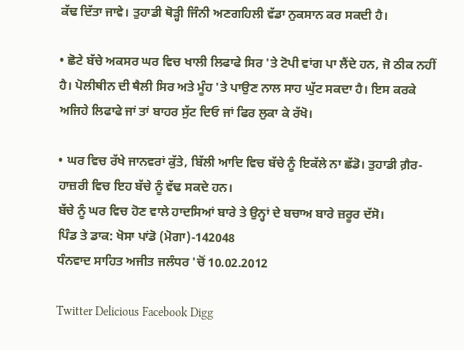ਕੱਢ ਦਿੱਤਾ ਜਾਵੇ। ਤੁਹਾਡੀ ਥੋੜ੍ਹੀ ਜਿੰਨੀ ਅਣਗਹਿਲੀ ਵੱਡਾ ਨੁਕਸਾਨ ਕਰ ਸਕਦੀ ਹੈ।

• ਛੋਟੇ ਬੱਚੇ ਅਕਸਰ ਘਰ ਵਿਚ ਖਾਲੀ ਲਿਫਾਫੇ ਸਿਰ 'ਤੇ ਟੋਪੀ ਵਾਂਗ ਪਾ ਲੈਂਦੇ ਹਨ, ਜੋ ਠੀਕ ਨਹੀਂ ਹੈ। ਪੋਲੀਥੀਨ ਦੀ ਥੈਲੀ ਸਿਰ ਅਤੇ ਮੂੰਹ 'ਤੇ ਪਾਉਣ ਨਾਲ ਸਾਹ ਘੁੱਟ ਸਕਦਾ ਹੈ। ਇਸ ਕਰਕੇ ਅਜਿਹੇ ਲਿਫਾਫੇ ਜਾਂ ਤਾਂ ਬਾਹਰ ਸੁੱਟ ਦਿਓ ਜਾਂ ਫਿਰ ਲੁਕਾ ਕੇ ਰੱਖੋ।

• ਘਰ ਵਿਚ ਰੱਖੇ ਜਾਨਵਰਾਂ ਕੁੱਤੇ, ਬਿੱਲੀ ਆਦਿ ਵਿਚ ਬੱਚੇ ਨੂੰ ਇਕੱਲੇ ਨਾ ਛੱਡੋ। ਤੁਹਾਡੀ ਗ਼ੈਰ-ਹਾਜ਼ਰੀ ਵਿਚ ਇਹ ਬੱਚੇ ਨੂੰ ਵੱਢ ਸਕਦੇ ਹਨ।
ਬੱਚੇ ਨੂੰ ਘਰ ਵਿਚ ਹੋਣ ਵਾਲੇ ਹਾਦਸਿਆਂ ਬਾਰੇ ਤੇ ਉਨ੍ਹਾਂ ਦੇ ਬਚਾਅ ਬਾਰੇ ਜ਼ਰੂਰ ਦੱਸੋ।
ਪਿੰਡ ਤੇ ਡਾਕ: ਖੋਸਾ ਪਾਂਡੋ (ਮੋਗਾ)-142048
ਧੰਨਵਾਦ ਸਾਹਿਤ ਅਜੀਤ ਜਲੰਧਰ 'ਚੋਂ 10.02.2012

Twitter Delicious Facebook Digg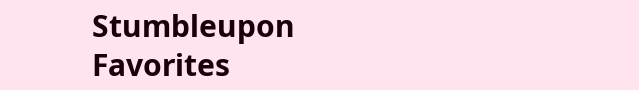Stumbleupon Favorites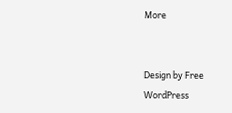More


Design by Free WordPress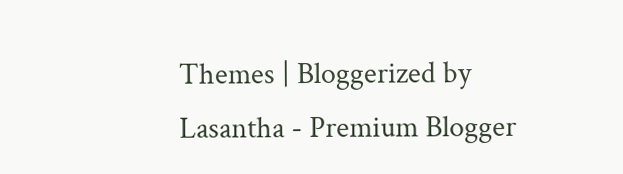Themes | Bloggerized by Lasantha - Premium Blogger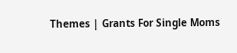Themes | Grants For Single Moms